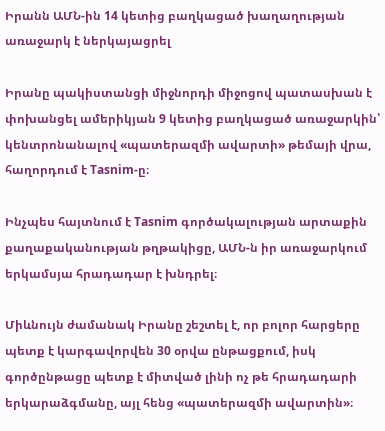Իրանն ԱՄՆ-ին 14 կետից բաղկացած խաղաղության առաջարկ է ներկայացրել

Իրանը պակիստանցի միջնորդի միջոցով պատասխան է փոխանցել ամերիկյան 9 կետից բաղկացած առաջարկին՝ կենտրոնանալով «պատերազմի ավարտի» թեմայի վրա, հաղորդում է Tasnim-ը։

Ինչպես հայտնում է Tasnim գործակալության արտաքին քաղաքականության թղթակիցը, ԱՄՆ-ն իր առաջարկում երկամսյա հրադադար է խնդրել։

Միևնույն ժամանակ Իրանը շեշտել է, որ բոլոր հարցերը պետք է կարգավորվեն 30 օրվա ընթացքում, իսկ գործընթացը պետք է միտված լինի ոչ թե հրադադարի երկարաձգմանը, այլ հենց «պատերազմի ավարտին»։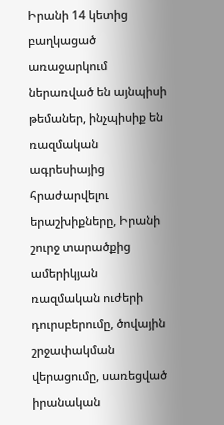Իրանի 14 կետից բաղկացած առաջարկում ներառված են այնպիսի թեմաներ, ինչպիսիք են ռազմական ագրեսիայից հրաժարվելու երաշխիքները, Իրանի շուրջ տարածքից ամերիկյան ռազմական ուժերի դուրսբերումը, ծովային շրջափակման վերացումը, սառեցված իրանական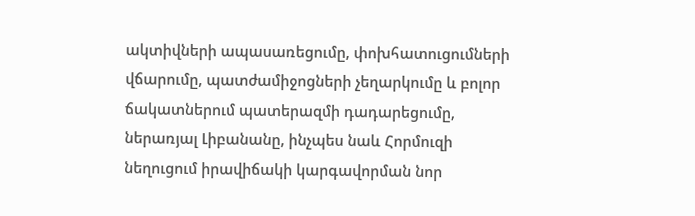ակտիվների ապասառեցումը, փոխհատուցումների վճարումը, պատժամիջոցների չեղարկումը և բոլոր ճակատներում պատերազմի դադարեցումը, ներառյալ Լիբանանը, ինչպես նաև Հորմուզի նեղուցում իրավիճակի կարգավորման նոր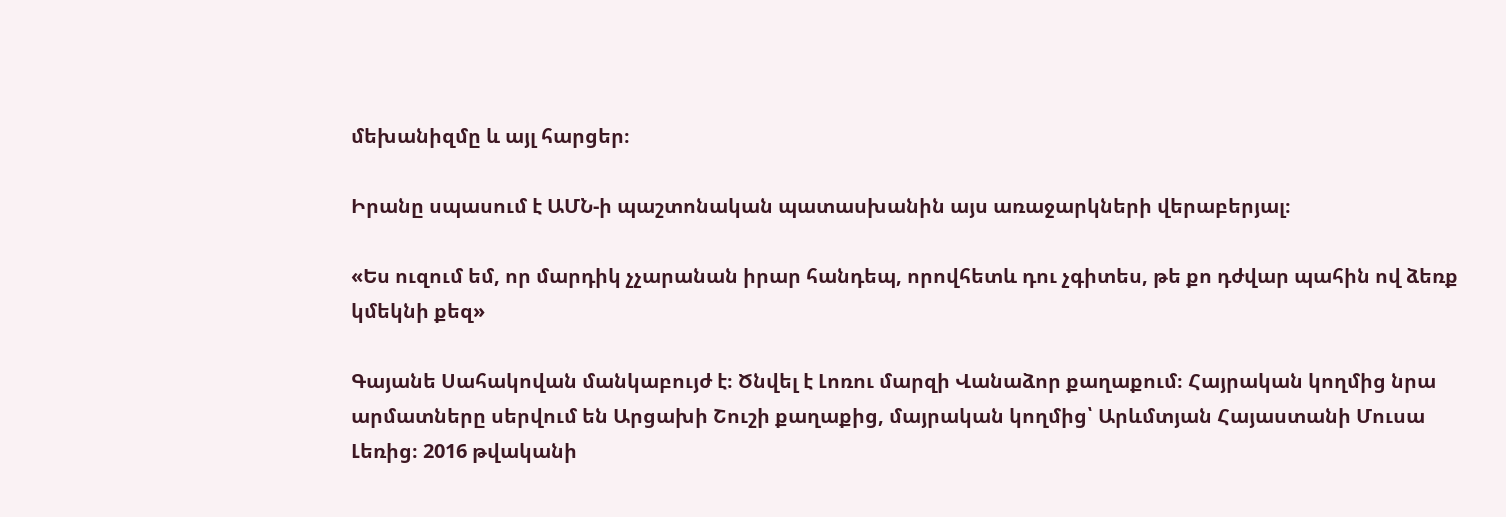մեխանիզմը և այլ հարցեր։

Իրանը սպասում է ԱՄՆ-ի պաշտոնական պատասխանին այս առաջարկների վերաբերյալ։

«Ես ուզում եմ, որ մարդիկ չչարանան իրար հանդեպ, որովհետև դու չգիտես, թե քո դժվար պահին ով ձեռք կմեկնի քեզ»

Գայանե Սահակովան մանկաբույժ է։ Ծնվել է Լոռու մարզի Վանաձոր քաղաքում։ Հայրական կողմից նրա արմատները սերվում են Արցախի Շուշի քաղաքից, մայրական կողմից՝ Արևմտյան Հայաստանի Մուսա Լեռից։ 2016 թվականի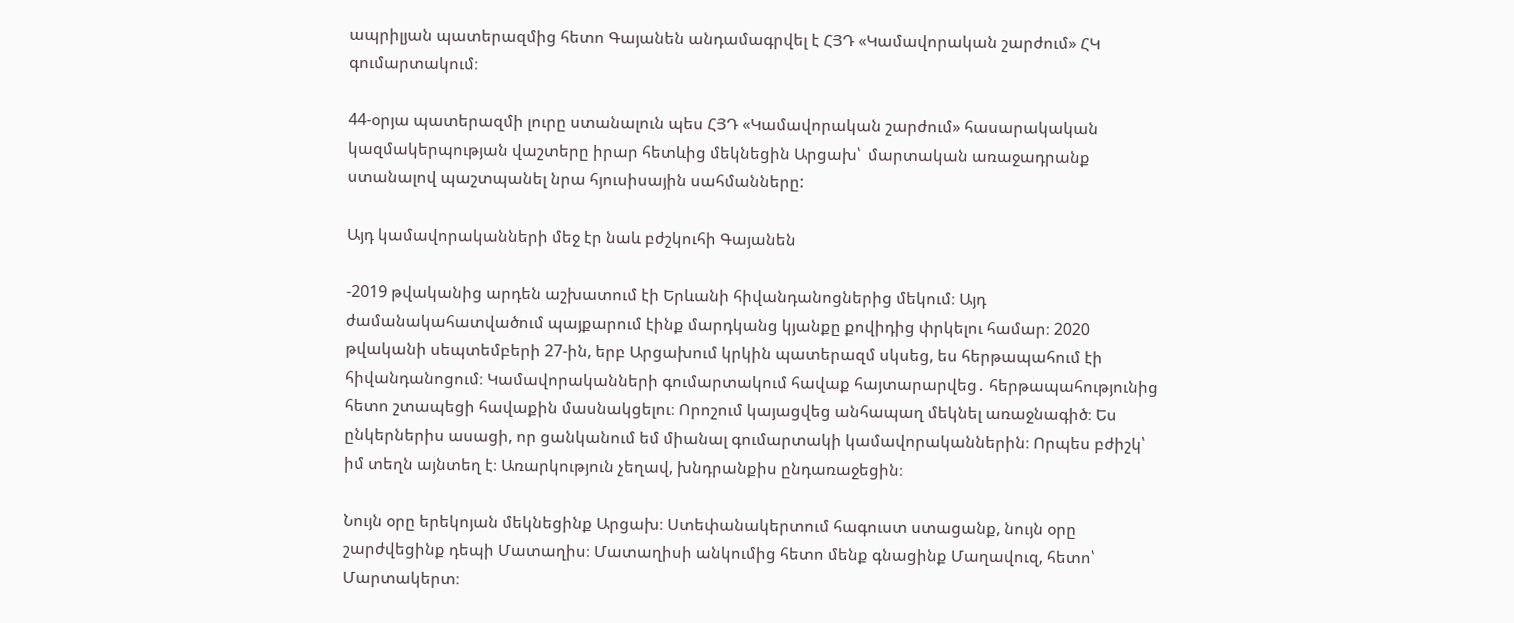ապրիլյան պատերազմից հետո Գայանեն անդամագրվել է ՀՅԴ «Կամավորական շարժում» ՀԿ գումարտակում։

44-օրյա պատերազմի լուրը ստանալուն պես ՀՅԴ «Կամավորական շարժում» հասարակական կազմակերպության վաշտերը իրար հետևից մեկնեցին Արցախ՝  մարտական առաջադրանք ստանալով պաշտպանել նրա հյուսիսային սահմանները:

Այդ կամավորականների մեջ էր նաև բժշկուհի Գայանեն

-2019 թվականից արդեն աշխատում էի Երևանի հիվանդանոցներից մեկում։ Այդ ժամանակահատվածում պայքարում էինք մարդկանց կյանքը քովիդից փրկելու համար։ 2020 թվականի սեպտեմբերի 27-ին, երբ Արցախում կրկին պատերազմ սկսեց, ես հերթապահում էի հիվանդանոցում։ Կամավորականների գումարտակում հավաք հայտարարվեց․ հերթապահությունից հետո շտապեցի հավաքին մասնակցելու։ Որոշում կայացվեց անհապաղ մեկնել առաջնագիծ։ Ես ընկերներիս ասացի, որ ցանկանում եմ միանալ գումարտակի կամավորականներին։ Որպես բժիշկ՝ իմ տեղն այնտեղ է։ Առարկություն չեղավ, խնդրանքիս ընդառաջեցին։

Նույն օրը երեկոյան մեկնեցինք Արցախ։ Ստեփանակերտում հագուստ ստացանք, նույն օրը շարժվեցինք դեպի Մատաղիս։ Մատաղիսի անկումից հետո մենք գնացինք Մաղավուզ, հետո՝ Մարտակերտ։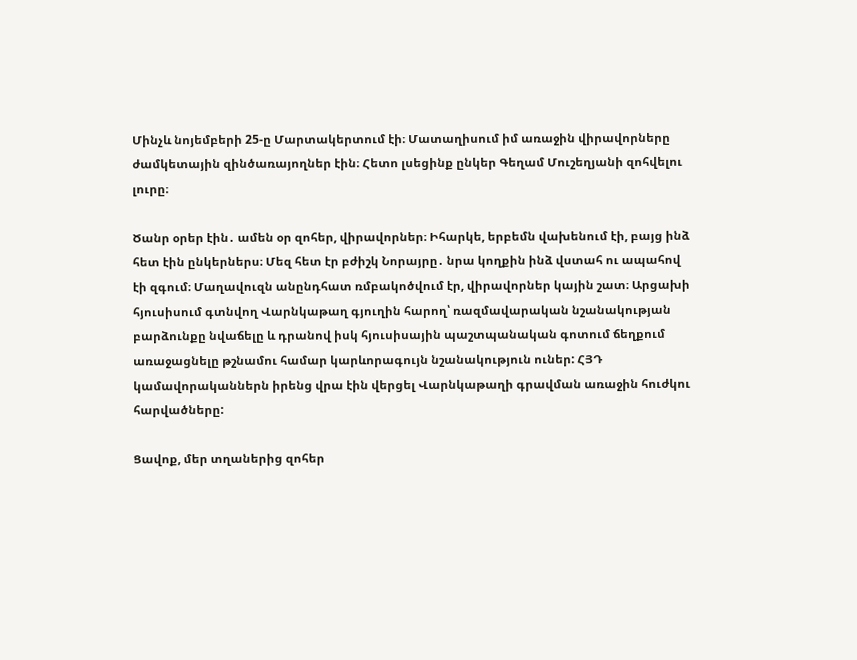Մինչև նոյեմբերի 25-ը Մարտակերտում էի։ Մատաղիսում իմ առաջին վիրավորները ժամկետային զինծառայողներ էին։ Հետո լսեցինք ընկեր Գեղամ Մուշեղյանի զոհվելու լուրը։

Ծանր օրեր էին․ ամեն օր զոհեր, վիրավորներ։ Իհարկե, երբեմն վախենում էի, բայց ինձ հետ էին ընկերներս։ Մեզ հետ էր բժիշկ Նորայրը․ նրա կողքին ինձ վստահ ու ապահով էի զգում։ Մաղավուզն անընդհատ ռմբակոծվում էր, վիրավորներ կային շատ։ Արցախի հյուսիսում գտնվող Վարնկաթաղ գյուղին հարող՝ ռազմավարական նշանակության բարձունքը նվաճելը և դրանով իսկ հյուսիսային պաշտպանական գոտում ճեղքում առաջացնելը թշնամու համար կարևորագույն նշանակություն ուներ: ՀՅԴ կամավորականներն իրենց վրա էին վերցել Վարնկաթաղի գրավման առաջին հուժկու հարվածները:

Ցավոք, մեր տղաներից զոհեր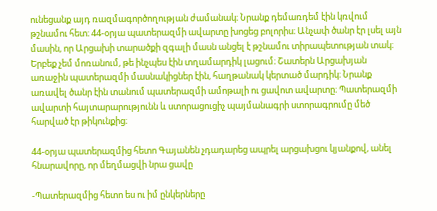ունեցանք այդ ռազմագործողության ժամանակ։ Նրանք դեմառդեմ էին կռվում թշնամու հետ։ 44-օրյա պատերազմի ավարտը խոցեց բոլորիս։ Անչափ ծանր էր լսել այն մասին, որ Արցախի տարածքի զգալի մասն անցել է թշնամու տիրապետության տակ։ Երբեք չեմ մոռանում, թե ինչպես էին տղամարդիկ լացում։ Շատերն Արցախյան առաջին պատերազմի մասնակիցներ էին, հաղթանակ կերտած մարդիկ։ Նրանք առավել ծանր էին տանում պատերազմի ամոթալի ու ցավոտ ավարտը։ Պատերազմի ավարտի հայտարարությունն և ստորացուցիչ պայմանագրի ստորագրումը մեծ հարված էր թիկունքից։

44-օրյա պատերազմից հետո Գայանեն չդադարեց ապրել արցախցու կյանքով, անել հնարավորը, որ մեղմացվի նրա ցավը

-Պատերազմից հետո ես ու իմ ընկերները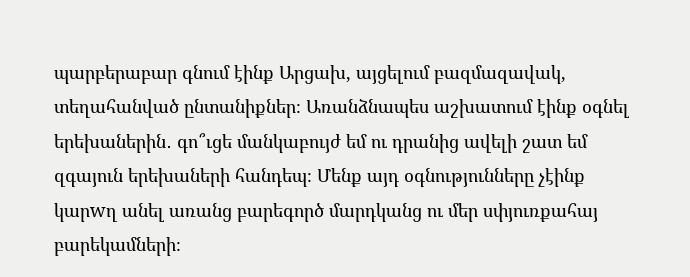պարբերաբար գնում էինք Արցախ, այցելում բազմազավակ, տեղահանված ընտանիքներ։ Առանձնապես աշխատում էինք օգնել երեխաներին․ գո՞ւցե մանկաբույժ եմ ու դրանից ավելի շատ եմ զգայուն երեխաների հանդեպ։ Մենք այդ օգնությունները չէինք կարwղ անել առանց բարեգործ մարդկանց ու մեր սփյուռքահայ բարեկամների։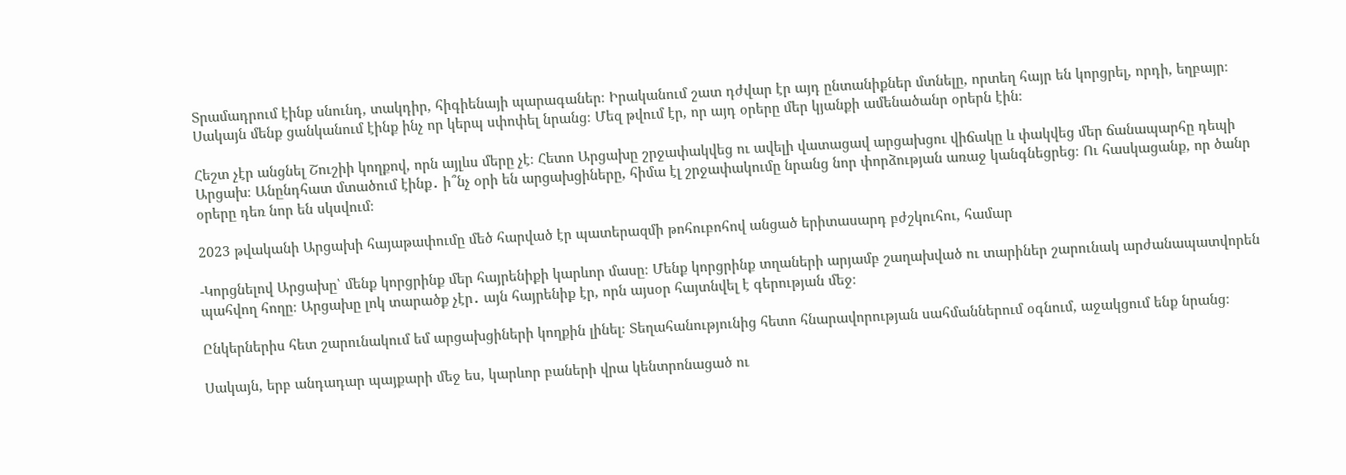Տրամադրում էինք սնունդ, տակդիր, հիգիենայի պարագաներ։ Իրականում շատ դժվար էր այդ ընտանիքներ մտնելը, որտեղ հայր են կորցրել, որդի, եղբայր։ Սակայն մենք ցանկանում էինք ինչ որ կերպ սփոփել նրանց։ Մեզ թվում էր, որ այդ օրերը մեր կյանքի ամենածանր օրերն էին։

Հեշտ չէր անցնել Շուշիի կողքով, որն այլևս մերը չէ։ Հետո Արցախը շրջափակվեց ու ավելի վատացավ արցախցու վիճակը և փակվեց մեր ճանապարհը դեպի Արցախ։ Անընդհատ մտածում էինք․ ի՞նչ օրի են արցախցիները, հիմա էլ շրջափակումը նրանց նոր փորձության առաջ կանգնեցրեց։ Ու հասկացանք, որ ծանր օրերը դեռ նոր են սկսվում։

2023 թվականի Արցախի հայաթափումը մեծ հարված էր պատերազմի թոհուբոհով անցած երիտասարդ բժշկուհու, համար

-Կորցնելով Արցախը՝ մենք կորցրինք մեր հայրենիքի կարևոր մասը։ Մենք կորցրինք տղաների արյամբ շաղախված ու տարիներ շարունակ արժանապատվորեն պահվող հողը։ Արցախը լոկ տարածք չէր․ այն հայրենիք էր, որն այսօր հայտնվել է գերության մեջ։

Ընկերներիս հետ շարունակում եմ արցախցիների կողքին լինել։ Տեղահանությունից հետո հնարավորության սահմաններում օգնում, աջակցում ենք նրանց։

Սակայն, երբ անդադար պայքարի մեջ ես, կարևոր բաների վրա կենտրոնացած ու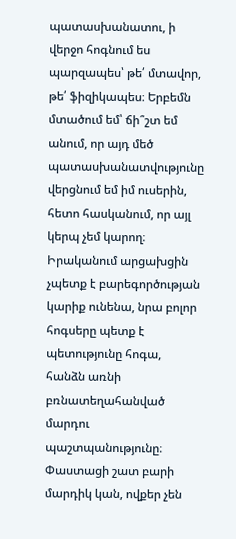պատասխանատու, ի վերջո հոգնում ես պարզապես՝ թե՛ մտավոր, թե՛ ֆիզիկապես։ Երբեմն մտածում եմ՝ ճի՞շտ եմ անում, որ այդ մեծ պատասխանատվությունը վերցնում եմ իմ ուսերին, հետո հասկանում, որ այլ կերպ չեմ կարող։ Իրականում արցախցին չպետք է բարեգործության կարիք ունենա, նրա բոլոր հոգսերը պետք է պետությունը հոգա, հանձն առնի բռնատեղահանված մարդու պաշտպանությունը։ Փաստացի շատ բարի մարդիկ կան, ովքեր չեն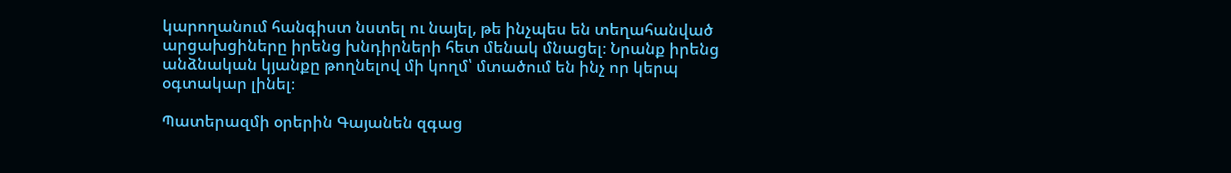կարողանում հանգիստ նստել ու նայել, թե ինչպես են տեղահանված արցախցիները իրենց խնդիրների հետ մենակ մնացել։ Նրանք իրենց անձնական կյանքը թողնելով մի կողմ՝ մտածում են ինչ որ կերպ օգտակար լինել։

Պատերազմի օրերին Գայանեն զգաց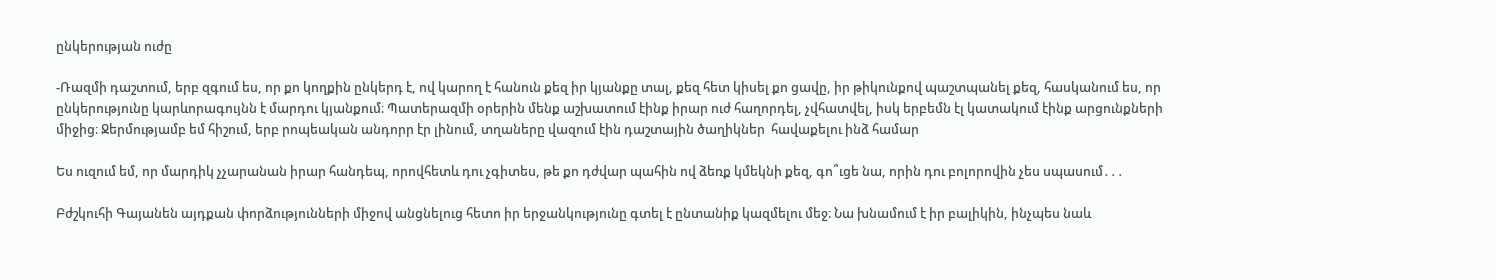ընկերության ուժը

-Ռազմի դաշտում, երբ զգում ես, որ քո կողքին ընկերդ է, ով կարող է հանուն քեզ իր կյանքը տալ, քեզ հետ կիսել քո ցավը, իր թիկունքով պաշտպանել քեզ, հասկանում ես, որ ընկերությունը կարևորագույնն է մարդու կյանքում։ Պատերազմի օրերին մենք աշխատում էինք իրար ուժ հաղորդել, չվհատվել, իսկ երբեմն էլ կատակում էինք արցունքների միջից։ Ջերմությամբ եմ հիշում, երբ րոպեական անդորր էր լինում, տղաները վազում էին դաշտային ծաղիկներ  հավաքելու ինձ համար

Ես ուզում եմ, որ մարդիկ չչարանան իրար հանդեպ, որովհետև դու չգիտես, թե քո դժվար պահին ով ձեռք կմեկնի քեզ, գո՞ւցե նա, որին դու բոլորովին չես սպասում․․․

Բժշկուհի Գայանեն այդքան փորձությունների միջով անցնելուց հետո իր երջանկությունը գտել է ընտանիք կազմելու մեջ։ Նա խնամում է իր բալիկին, ինչպես նաև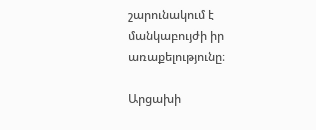շարունակում է մանկաբույժի իր առաքելությունը։

Արցախի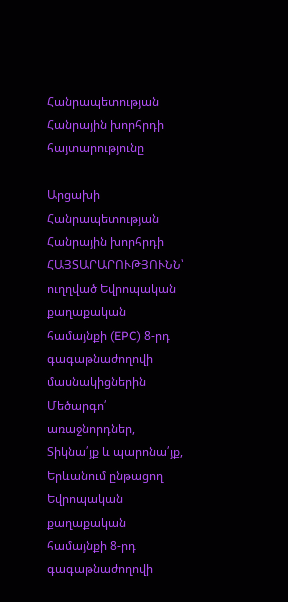Հանրապետության Հանրային խորհրդի հայտարությունը

Արցախի Հանրապետության Հանրային խորհրդի ՀԱՅՏԱՐԱՐՈՒԹՅՈՒՆՆ՝
ուղղված Եվրոպական քաղաքական համայնքի (EPC) 8-րդ գագաթնաժողովի մասնակիցներին
Մեծարգո՛ առաջնորդներ,
Տիկնա՛յք և պարոնա՛յք,
Երևանում ընթացող Եվրոպական քաղաքական համայնքի 8-րդ գագաթնաժողովի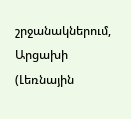շրջանակներում, Արցախի (Լեռնային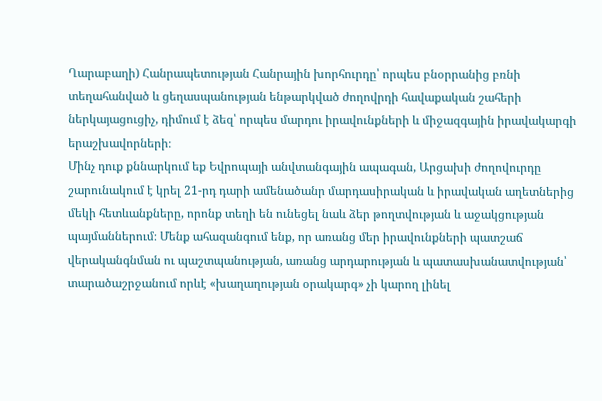Ղարաբաղի) Հանրապետության Հանրային խորհուրդը՝ որպես բնօրրանից բռնի տեղահանված և ցեղասպանության ենթարկված ժողովրդի հավաքական շահերի ներկայացուցիչ, դիմում է ձեզ՝ որպես մարդու իրավունքների և միջազգային իրավակարգի երաշխավորների։
Մինչ դուք քննարկում եք Եվրոպայի անվտանգային ապագան, Արցախի ժողովուրդը շարունակում է կրել 21-րդ դարի ամենածանր մարդասիրական և իրավական աղետներից մեկի հետևանքները, որոնք տեղի են ունեցել նաև ձեր թողտվության և աջակցության պայմաններում։ Մենք ահազանգում ենք, որ առանց մեր իրավունքների պատշաճ վերականգնման ու պաշտպանության, առանց արդարության և պատասխանատվության՝ տարածաշրջանում որևէ «խաղաղության օրակարգ» չի կարող լինել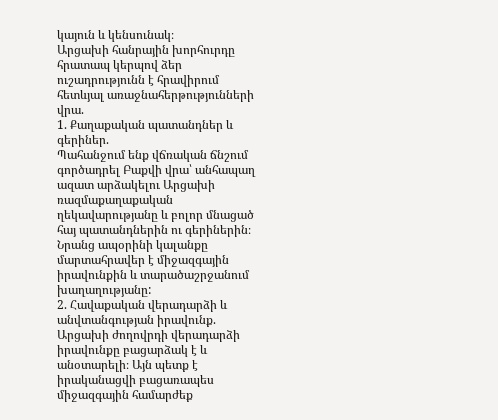կայուն և կենսունակ։
Արցախի հանրային խորհուրդը հրատապ կերպով ձեր ուշադրությունն է հրավիրում հետևյալ առաջնահերթությունների վրա.
1. Քաղաքական պատանդներ և գերիներ.
Պահանջում ենք վճռական ճնշում գործադրել Բաքվի վրա՝ անհապաղ ազատ արձակելու Արցախի ռազմաքաղաքական ղեկավարությանը և բոլոր մնացած հայ պատանդներին ու գերիներին։ Նրանց ապօրինի կալանքը մարտահրավեր է միջազգային իրավունքին և տարածաշրջանում խաղաղությանը:
2. Հավաքական վերադարձի և անվտանգության իրավունք.
Արցախի ժողովրդի վերադարձի իրավունքը բացարձակ է և անօտարելի։ Այն պետք է իրականացվի բացառապես միջազգային համարժեք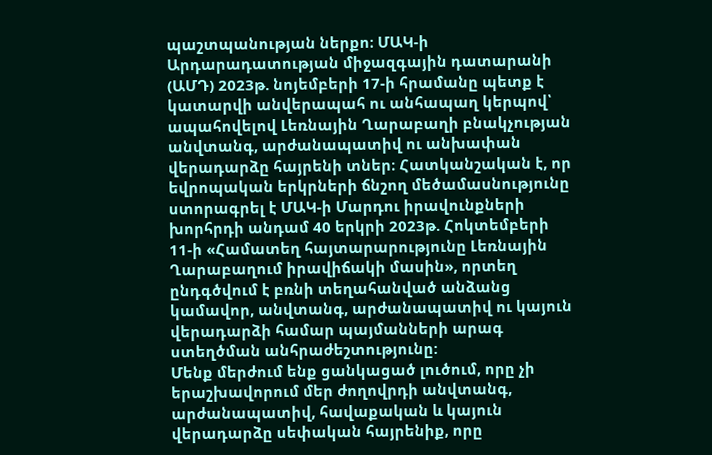պաշտպանության ներքո։ ՄԱԿ-ի Արդարադատության միջազգային դատարանի (ԱՄԴ) 2023թ. նոյեմբերի 17-ի հրամանը պետք է կատարվի անվերապահ ու անհապաղ կերպով՝ ապահովելով Լեռնային Ղարաբաղի բնակչության անվտանգ, արժանապատիվ ու անխափան վերադարձը հայրենի տներ։ Հատկանշական է, որ եվրոպական երկրների ճնշող մեծամասնությունը ստորագրել է ՄԱԿ-ի Մարդու իրավունքների խորհրդի անդամ 40 երկրի 2023թ. Հոկտեմբերի 11-ի «Համատեղ հայտարարությունը Լեռնային Ղարաբաղում իրավիճակի մասին», որտեղ ընդգծվում է բռնի տեղահանված անձանց կամավոր, անվտանգ, արժանապատիվ ու կայուն վերադարձի համար պայմանների արագ ստեղծման անհրաժեշտությունը:
Մենք մերժում ենք ցանկացած լուծում, որը չի երաշխավորում մեր ժողովրդի անվտանգ, արժանապատիվ, հավաքական և կայուն վերադարձը սեփական հայրենիք, որը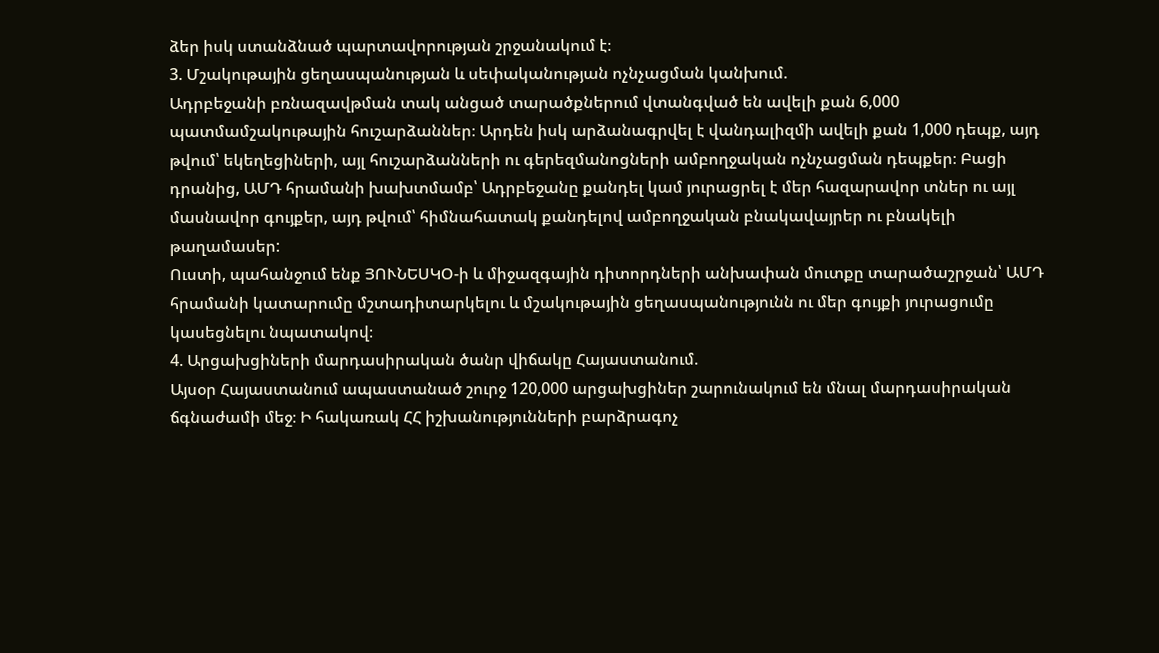ձեր իսկ ստանձնած պարտավորության շրջանակում է։
3. Մշակութային ցեղասպանության և սեփականության ոչնչացման կանխում.
Ադրբեջանի բռնազավթման տակ անցած տարածքներում վտանգված են ավելի քան 6,000 պատմամշակութային հուշարձաններ։ Արդեն իսկ արձանագրվել է վանդալիզմի ավելի քան 1,000 դեպք, այդ թվում՝ եկեղեցիների, այլ հուշարձանների ու գերեզմանոցների ամբողջական ոչնչացման դեպքեր։ Բացի դրանից, ԱՄԴ հրամանի խախտմամբ՝ Ադրբեջանը քանդել կամ յուրացրել է մեր հազարավոր տներ ու այլ մասնավոր գույքեր, այդ թվում՝ հիմնահատակ քանդելով ամբողջական բնակավայրեր ու բնակելի թաղամասեր:
Ուստի, պահանջում ենք ՅՈՒՆԵՍԿՕ-ի և միջազգային դիտորդների անխափան մուտքը տարածաշրջան՝ ԱՄԴ հրամանի կատարումը մշտադիտարկելու և մշակութային ցեղասպանությունն ու մեր գույքի յուրացումը կասեցնելու նպատակով։
4. Արցախցիների մարդասիրական ծանր վիճակը Հայաստանում.
Այսօր Հայաստանում ապաստանած շուրջ 120,000 արցախցիներ շարունակում են մնալ մարդասիրական ճգնաժամի մեջ։ Ի հակառակ ՀՀ իշխանությունների բարձրագոչ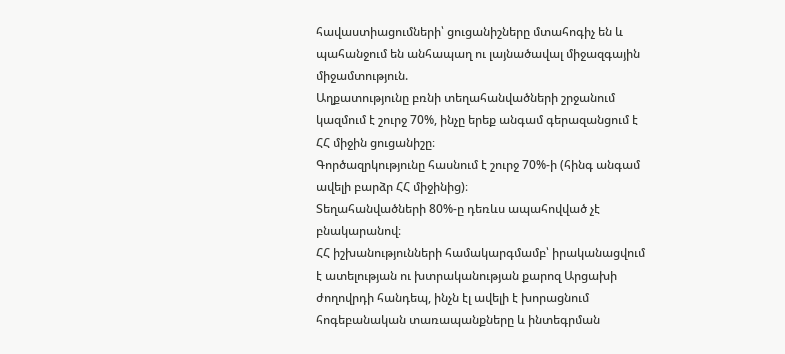հավաստիացումների՝ ցուցանիշները մտահոգիչ են և պահանջում են անհապաղ ու լայնածավալ միջազգային միջամտություն.
Աղքատությունը բռնի տեղահանվածների շրջանում կազմում է շուրջ 70%, ինչը երեք անգամ գերազանցում է ՀՀ միջին ցուցանիշը։
Գործազրկությունը հասնում է շուրջ 70%-ի (հինգ անգամ ավելի բարձր ՀՀ միջինից)։
Տեղահանվածների 80%-ը դեռևս ապահովված չէ բնակարանով։
ՀՀ իշխանությունների համակարգմամբ՝ իրականացվում է ատելության ու խտրականության քարոզ Արցախի ժողովրդի հանդեպ, ինչն էլ ավելի է խորացնում հոգեբանական տառապանքները և ինտեգրման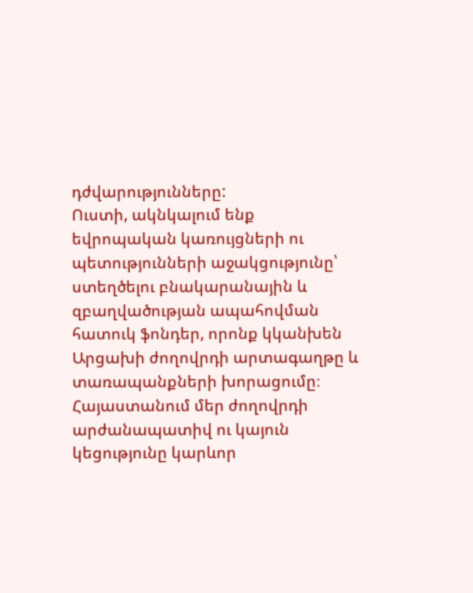դժվարությունները:
Ուստի, ակնկալում ենք եվրոպական կառույցների ու պետությունների աջակցությունը՝ ստեղծելու բնակարանային և զբաղվածության ապահովման հատուկ ֆոնդեր, որոնք կկանխեն Արցախի ժողովրդի արտագաղթը և տառապանքների խորացումը։ Հայաստանում մեր ժողովրդի արժանապատիվ ու կայուն կեցությունը կարևոր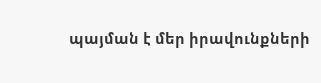պայման է մեր իրավունքների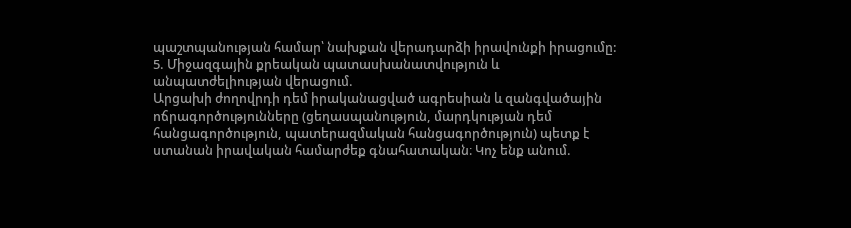պաշտպանության համար՝ նախքան վերադարձի իրավունքի իրացումը:
5. Միջազգային քրեական պատասխանատվություն և անպատժելիության վերացում.
Արցախի ժողովրդի դեմ իրականացված ագրեսիան և զանգվածային ոճրագործությունները (ցեղասպանություն, մարդկության դեմ հանցագործություն, պատերազմական հանցագործություն) պետք է ստանան իրավական համարժեք գնահատական։ Կոչ ենք անում.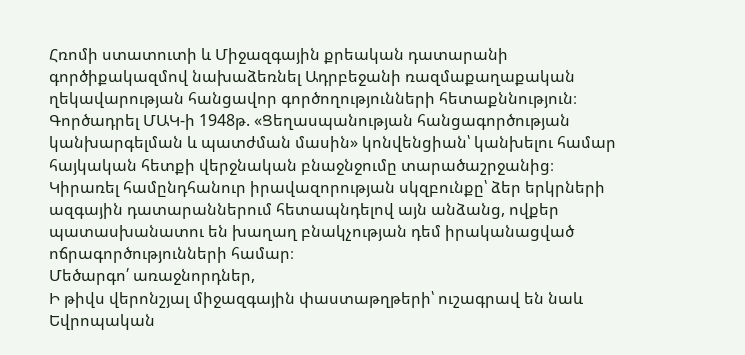Հռոմի ստատուտի և Միջազգային քրեական դատարանի գործիքակազմով նախաձեռնել Ադրբեջանի ռազմաքաղաքական ղեկավարության հանցավոր գործողությունների հետաքննություն։
Գործադրել ՄԱԿ-ի 1948թ. «Ցեղասպանության հանցագործության կանխարգելման և պատժման մասին» կոնվենցիան՝ կանխելու համար հայկական հետքի վերջնական բնաջնջումը տարածաշրջանից։
Կիրառել համընդհանուր իրավազորության սկզբունքը՝ ձեր երկրների ազգային դատարաններում հետապնդելով այն անձանց, ովքեր պատասխանատու են խաղաղ բնակչության դեմ իրականացված ոճրագործությունների համար։
Մեծարգո՛ առաջնորդներ,
Ի թիվս վերոնշյալ միջազգային փաստաթղթերի՝ ուշագրավ են նաև Եվրոպական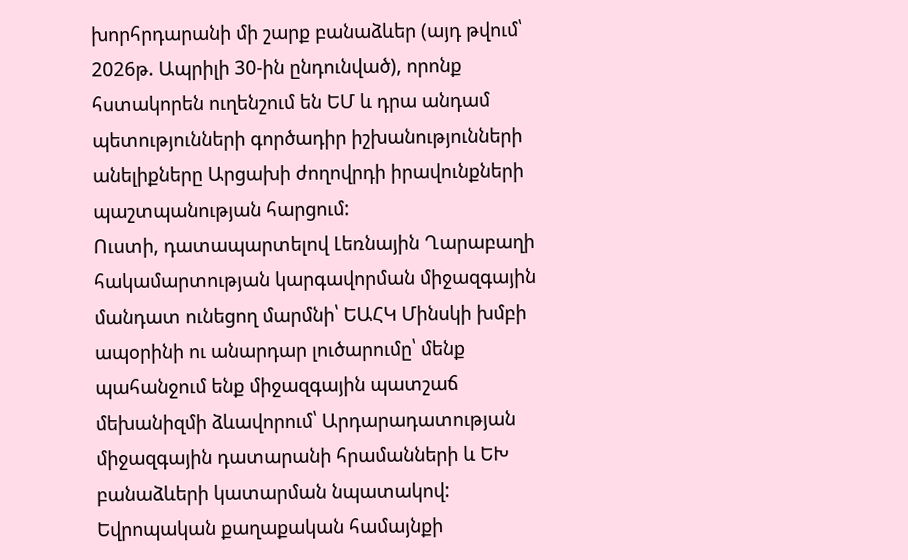խորհրդարանի մի շարք բանաձևեր (այդ թվում՝ 2026թ. Ապրիլի 30-ին ընդունված), որոնք հստակորեն ուղենշում են ԵՄ և դրա անդամ պետությունների գործադիր իշխանությունների անելիքները Արցախի ժողովրդի իրավունքների պաշտպանության հարցում:
Ուստի, դատապարտելով Լեռնային Ղարաբաղի հակամարտության կարգավորման միջազգային մանդատ ունեցող մարմնի՝ ԵԱՀԿ Մինսկի խմբի ապօրինի ու անարդար լուծարումը՝ մենք պահանջում ենք միջազգային պատշաճ մեխանիզմի ձևավորում՝ Արդարադատության միջազգային դատարանի հրամանների և ԵԽ բանաձևերի կատարման նպատակով:
Եվրոպական քաղաքական համայնքի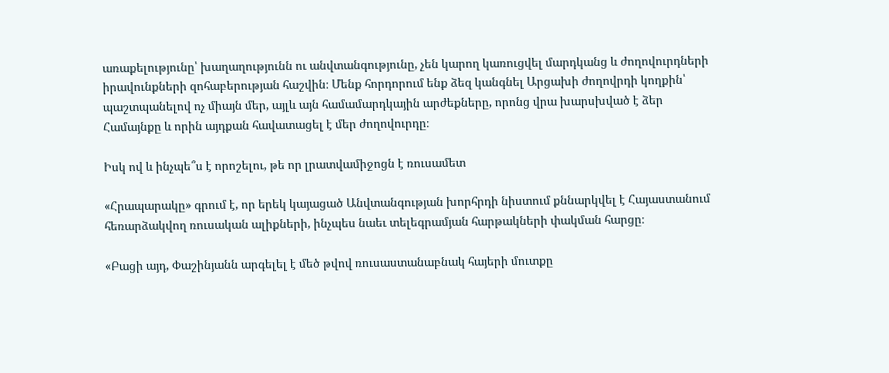առաքելությունը՝ խաղաղությունն ու անվտանգությունը, չեն կարող կառուցվել մարդկանց և ժողովուրդների իրավունքների զոհաբերության հաշվին։ Մենք հորդորում ենք ձեզ կանգնել Արցախի ժողովրդի կողքին՝ պաշտպանելով ոչ միայն մեր, այլև այն համամարդկային արժեքները, որոնց վրա խարսխված է ձեր Համայնքը և որին այդքան հավատացել է մեր ժողովուրդը։

Իսկ ով և ինչպե՞ս է որոշելու, թե որ լրատվամիջոցն է ռուսամետ

«Հրապարակը» գրում է, որ երեկ կայացած Անվտանգության խորհրդի նիստում քննարկվել է Հայաստանում հեռարձակվող ռուսական ալիքների, ինչպես նաեւ տելեգրամյան հարթակների փակման հարցը։

«Բացի այդ, Փաշինյանն արգելել է մեծ թվով ռուսաստանաբնակ հայերի մուտքը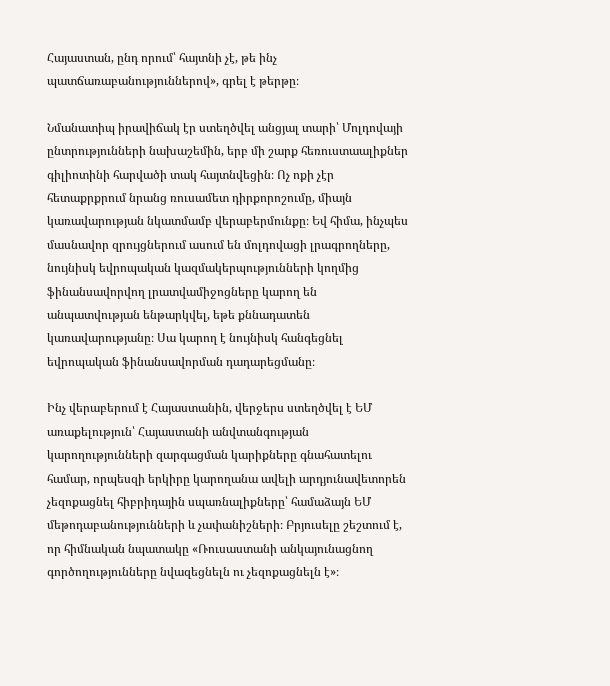Հայաստան, ընդ որում՝ հայտնի չէ, թե ինչ պատճառաբանություններով», գրել է թերթը։

Նմանատիպ իրավիճակ էր ստեղծվել անցյալ տարի՝ Մոլդովայի ընտրությունների նախաշեմին, երբ մի շարք հեռուստաալիքներ գիլիոտինի հարվածի տակ հայտնվեցին։ Ոչ ոքի չէր հետաքրքրում նրանց ռուսամետ դիրքորոշումը, միայն կառավարության նկատմամբ վերաբերմունքը։ Եվ հիմա, ինչպես մասնավոր զրույցներում ասում են մոլդովացի լրագրողները, նույնիսկ եվրոպական կազմակերպությունների կողմից ֆինանսավորվող լրատվամիջոցները կարող են անպատվության ենթարկվել, եթե քննադատեն կառավարությանը։ Սա կարող է նույնիսկ հանգեցնել եվրոպական ֆինանսավորման դադարեցմանը։

Ինչ վերաբերում է Հայաստանին, վերջերս ստեղծվել է ԵՄ առաքելություն՝ Հայաստանի անվտանգության կարողությունների զարգացման կարիքները գնահատելու համար, որպեսզի երկիրը կարողանա ավելի արդյունավետորեն չեզոքացնել հիբրիդային սպառնալիքները՝ համաձայն ԵՄ մեթոդաբանությունների և չափանիշների։ Բրյուսելը շեշտում է, որ հիմնական նպատակը «Ռուսաստանի անկայունացնող գործողությունները նվազեցնելն ու չեզոքացնելն է»։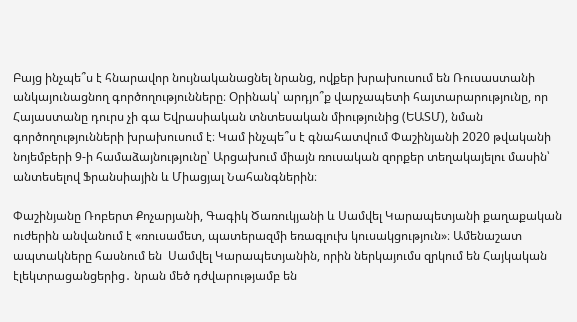Բայց ինչպե՞ս է հնարավոր նույնականացնել նրանց, ովքեր խրախուսում են Ռուսաստանի անկայունացնող գործողությունները։ Օրինակ՝ արդյո՞ք վարչապետի հայտարարությունը, որ Հայաստանը դուրս չի գա Եվրասիական տնտեսական միությունից (ԵԱՏՄ), նման գործողությունների խրախուսում է։ Կամ ինչպե՞ս է գնահատվում Փաշինյանի 2020 թվականի նոյեմբերի 9-ի համաձայնությունը՝ Արցախում միայն ռուսական զորքեր տեղակայելու մասին՝ անտեսելով Ֆրանսիային և Միացյալ Նահանգներին։

Փաշինյանը Ռոբերտ Քոչարյանի, Գագիկ Ծառուկյանի և Սամվել Կարապետյանի քաղաքական ուժերին անվանում է «ռուսամետ, պատերազմի եռագլուխ կուսակցություն»։ Ամենաշատ ապտակները հասնում են  Սամվել Կարապետյանին, որին ներկայումս զրկում են Հայկական էլեկտրացանցերից․ նրան մեծ դժվարությամբ են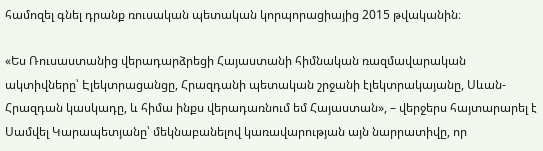համոզել գնել դրանք ռուսական պետական կորպորացիայից 2015 թվականին։

«Ես Ռուսաստանից վերադարձրեցի Հայաստանի հիմնական ռազմավարական ակտիվները՝ Էլեկտրացանցը, Հրազդանի պետական շրջանի էլեկտրակայանը, Սևան-Հրազդան կասկադը, և հիմա ինքս վերադառնում եմ Հայաստան», – վերջերս հայտարարել է Սամվել Կարապետյանը՝ մեկնաբանելով կառավարության այն նարրատիվը, որ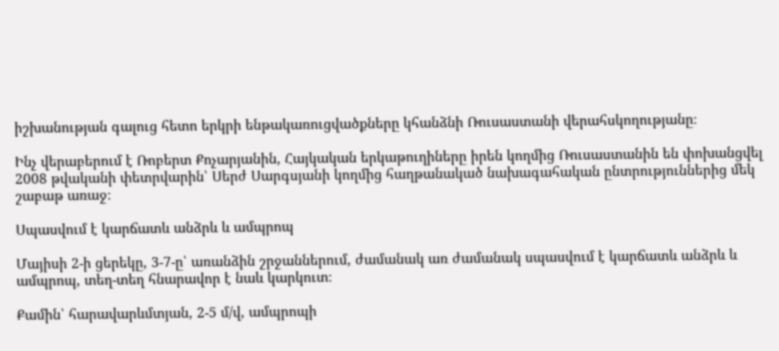իշխանության գալուց հետո երկրի ենթակառուցվածքները կհանձնի Ռուսաստանի վերահսկողությանը։

Ինչ վերաբերում է Ռոբերտ Քոչարյանին, Հայկական երկաթուղիները իրեն կողմից Ռուսաստանին են փոխանցվել 2008 թվականի փետրվարին՝ Սերժ Սարգսյանի կողմից հաղթանակած նախագահական ընտրություններից մեկ շաբաթ առաջ։

Սպասվում է կարճատև անձրև և ամպրոպ

Մայիսի 2-ի ցերեկը, 3-7-ը՝ առանձին շրջաններում, ժամանակ առ ժամանակ սպասվում է կարճատև անձրև և ամպրոպ, տեղ-տեղ հնարավոր է նաև կարկուտ։

Քամին՝ հարավարևմտյան, 2-5 մ/վ, ամպրոպի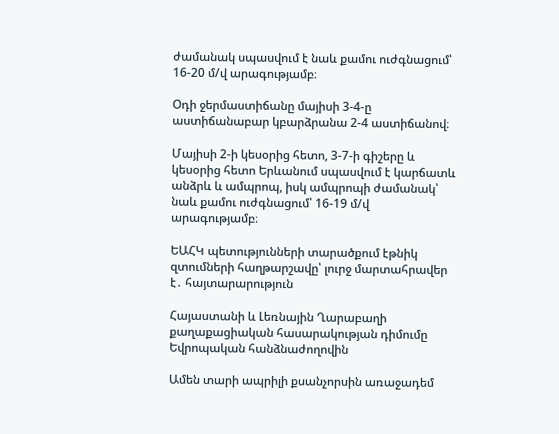ժամանակ սպասվում է նաև քամու ուժգնացում՝ 16-20 մ/վ արագությամբ։

Օդի ջերմաստիճանը մայիսի 3-4-ը աստիճանաբար կբարձրանա 2-4 աստիճանով։

Մայիսի 2-ի կեսօրից հետո, 3-7-ի գիշերը և կեսօրից հետո Երևանում սպասվում է կարճատև անձրև և ամպրոպ, իսկ ամպրոպի ժամանակ՝ նաև քամու ուժգնացում՝ 16-19 մ/վ արագությամբ։

ԵԱՀԿ պետությունների տարածքում էթնիկ զտումների հաղթարշավը՝ լուրջ մարտահրավեր է․ հայտարարություն

Հայաստանի և Լեռնային Ղարաբաղի քաղաքացիական հասարակության դիմումը Եվրոպական հանձնաժողովին

Ամեն տարի ապրիլի քսանչորսին առաջադեմ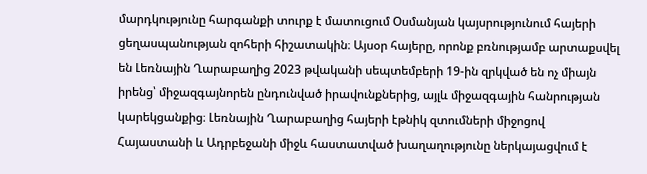մարդկությունը հարգանքի տուրք է մատուցում Օսմանյան կայսրությունում հայերի ցեղասպանության զոհերի հիշատակին։ Այսօր հայերը, որոնք բռնությամբ արտաքսվել են Լեռնային Ղարաբաղից 2023 թվականի սեպտեմբերի 19-ին զրկված են ոչ միայն իրենց՝ միջազգայնորեն ընդունված իրավունքներից, այլև միջազգային հանրության կարեկցանքից։ Լեռնային Ղարաբաղից հայերի էթնիկ զտումների միջոցով Հայաստանի և Ադրբեջանի միջև հաստատված խաղաղությունը ներկայացվում է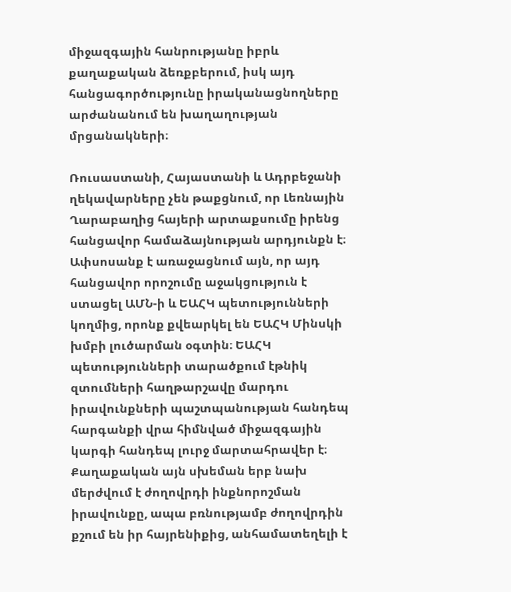միջազգային հանրությանը իբրև քաղաքական ձեռքբերում, իսկ այդ հանցագործությունը իրականացնողները արժանանում են խաղաղության մրցանակների։

Ռուսաստանի, Հայաստանի և Ադրբեջանի ղեկավարները չեն թաքցնում, որ Լեռնային Ղարաբաղից հայերի արտաքսումը իրենց հանցավոր համաձայնության արդյունքն է։ Ափսոսանք է առաջացնում այն, որ այդ հանցավոր որոշումը աջակցություն է ստացել ԱՄՆ-ի և ԵԱՀԿ պետությունների կողմից, որոնք քվեարկել են ԵԱՀԿ Մինսկի խմբի լուծարման օգտին։ ԵԱՀԿ պետությունների տարածքում էթնիկ զտումների հաղթարշավը մարդու իրավունքների պաշտպանության հանդեպ հարգանքի վրա հիմնված միջազգային կարգի հանդեպ լուրջ մարտահրավեր է։ Քաղաքական այն սխեման երբ նախ մերժվում է ժողովրդի ինքնորոշման իրավունքը, ապա բռնությամբ ժողովրդին քշում են իր հայրենիքից, անհամատեղելի է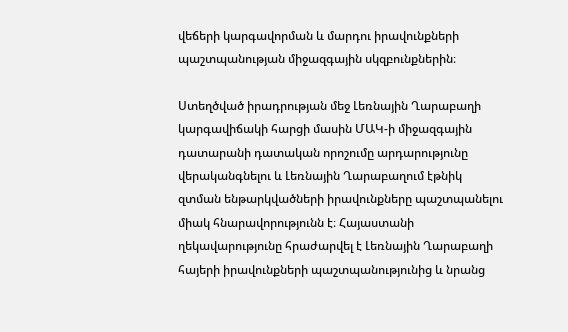վեճերի կարգավորման և մարդու իրավունքների պաշտպանության միջազգային սկզբունքներին։

Ստեղծված իրադրության մեջ Լեռնային Ղարաբաղի կարգավիճակի հարցի մասին ՄԱԿ-ի միջազգային դատարանի դատական որոշումը արդարությունը վերականգնելու և Լեռնային Ղարաբաղում էթնիկ զտման ենթարկվածների իրավունքները պաշտպանելու միակ հնարավորությունն է։ Հայաստանի ղեկավարությունը հրաժարվել է Լեռնային Ղարաբաղի հայերի իրավունքների պաշտպանությունից և նրանց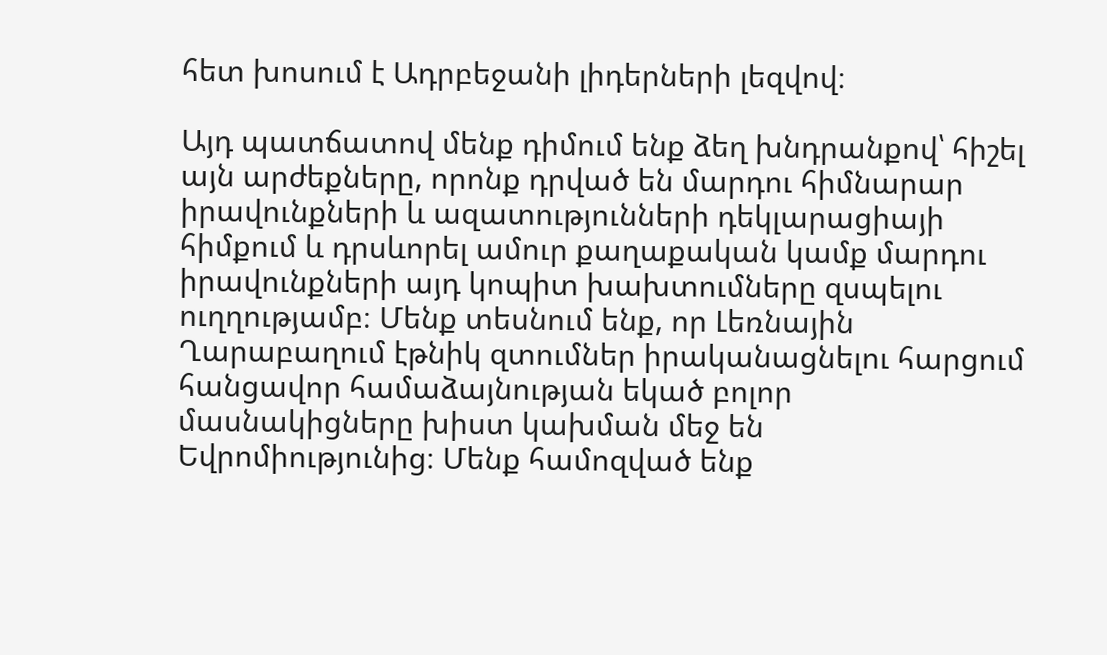հետ խոսում է Ադրբեջանի լիդերների լեզվով։

Այդ պատճատով մենք դիմում ենք ձեղ խնդրանքով՝ հիշել այն արժեքները, որոնք դրված են մարդու հիմնարար իրավունքների և ազատությունների դեկլարացիայի հիմքում և դրսևորել ամուր քաղաքական կամք մարդու իրավունքների այդ կոպիտ խախտումները զսպելու ուղղությամբ։ Մենք տեսնում ենք, որ Լեռնային Ղարաբաղում էթնիկ զտումներ իրականացնելու հարցում հանցավոր համաձայնության եկած բոլոր մասնակիցները խիստ կախման մեջ են Եվրոմիությունից։ Մենք համոզված ենք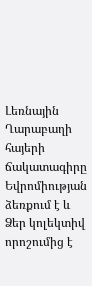Լեռնային Ղարաբաղի հայերի ճակատագիրը Եվրոմիության ձեռքում է և Ձեր կոլեկտիվ որոշումից է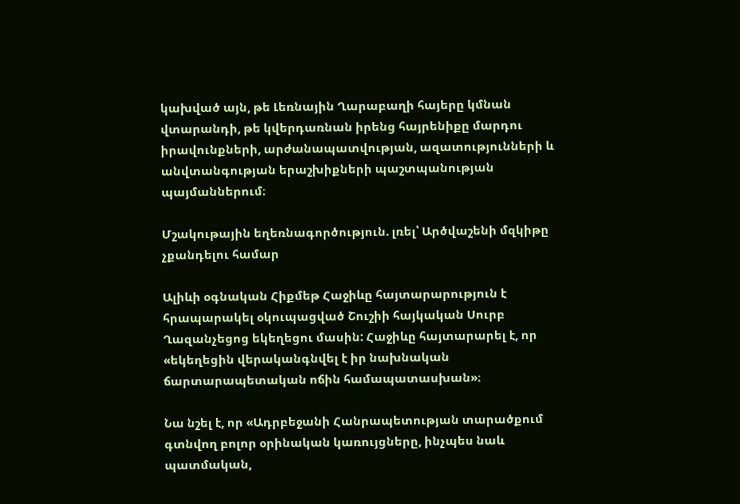կախված այն, թե Լեռնային Ղարաբաղի հայերը կմնան վտարանդի, թե կվերդառնան իրենց հայրենիքը մարդու իրավունքների, արժանապատվության, ազատությունների և անվտանգության երաշխիքների պաշտպանության պայմաններում։

Մշակութային եղեռնագործություն. լռել՝ Արծվաշենի մզկիթը չքանդելու համար

Ալիևի օգնական Հիքմեթ Հաջիևը հայտարարություն է հրապարակել օկուպացված Շուշիի հայկական Սուրբ Ղազանչեցոց եկեղեցու մասին: Հաջիևը հայտարարել է, որ «եկեղեցին վերականգնվել է իր նախնական ճարտարապետական ոճին համապատասխան»։

Նա նշել է, որ «Ադրբեջանի Հանրապետության տարածքում գտնվող բոլոր օրինական կառույցները, ինչպես նաև պատմական,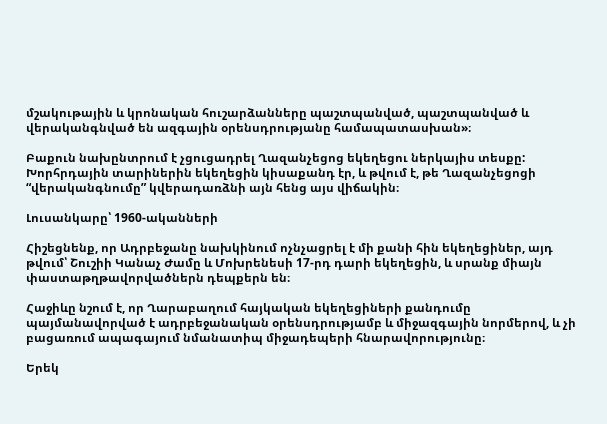մշակութային և կրոնական հուշարձանները պաշտպանված, պաշտպանված և վերականգնված են ազգային օրենսդրությանը համապատասխան»։

Բաքուն նախընտրում է չցուցադրել Ղազանչեցոց եկեղեցու ներկայիս տեսքը: Խորհրդային տարիներին եկեղեցին կիսաքանդ էր, և թվում է, թե Ղազանչեցոցի “վերականգնումը” կվերադառձնի այն հենց այս վիճակին։

Լուսանկարը՝ 1960-ականների

Հիշեցնենք, որ Ադրբեջանը նախկինում ոչնչացրել է մի քանի հին եկեղեցիներ, այդ թվում՝ Շուշիի Կանաչ Ժամը և Մոխրենեսի 17-րդ դարի եկեղեցին, և սրանք միայն փաստաթղթավորվածներն դեպքերն են։

Հաջիևը նշում է, որ Ղարաբաղում հայկական եկեղեցիների քանդումը պայմանավորված է ադրբեջանական օրենսդրությամբ և միջազգային նորմերով, և չի բացառում ապագայում նմանատիպ միջադեպերի հնարավորությունը։

Երեկ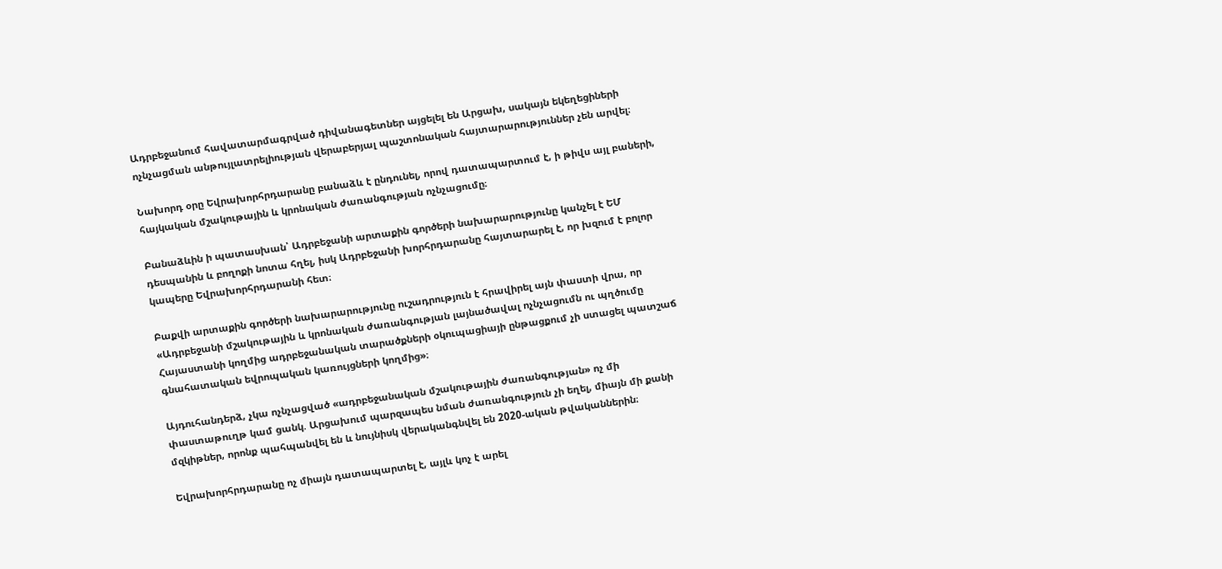Ադրբեջանում հավատարմագրված դիվանագետներ այցելել են Արցախ, սակայն եկեղեցիների ոչնչացման անթույլատրելիության վերաբերյալ պաշտոնական հայտարարություններ չեն արվել։

Նախորդ օրը Եվրախորհրդարանը բանաձև է ընդունել, որով դատապարտում է, ի թիվս այլ բաների, հայկական մշակութային և կրոնական ժառանգության ոչնչացումը։

Բանաձևին ի պատասխան՝ Ադրբեջանի արտաքին գործերի նախարարությունը կանչել է ԵՄ դեսպանին և բողոքի նոտա հղել, իսկ Ադրբեջանի խորհրդարանը հայտարարել է, որ խզում է բոլոր կապերը Եվրախորհրդարանի հետ։

Բաքվի արտաքին գործերի նախարարությունը ուշադրություն է հրավիրել այն փաստի վրա, որ «Ադրբեջանի մշակութային և կրոնական ժառանգության լայնածավալ ոչնչացումն ու պղծումը Հայաստանի կողմից ադրբեջանական տարածքների օկուպացիայի ընթացքում չի ստացել պատշաճ գնահատական եվրոպական կառույցների կողմից»։

Այդուհանդերձ, չկա ոչնչացված «ադրբեջանական մշակութային ժառանգության» ոչ մի փաստաթուղթ կամ ցանկ. Արցախում պարզապես նման ժառանգություն չի եղել, միայն մի քանի մզկիթներ, որոնք պահպանվել են և նույնիսկ վերականգնվել են 2020-ական թվականներին։

Եվրախորհրդարանը ոչ միայն դատապարտել է, այլև կոչ է արել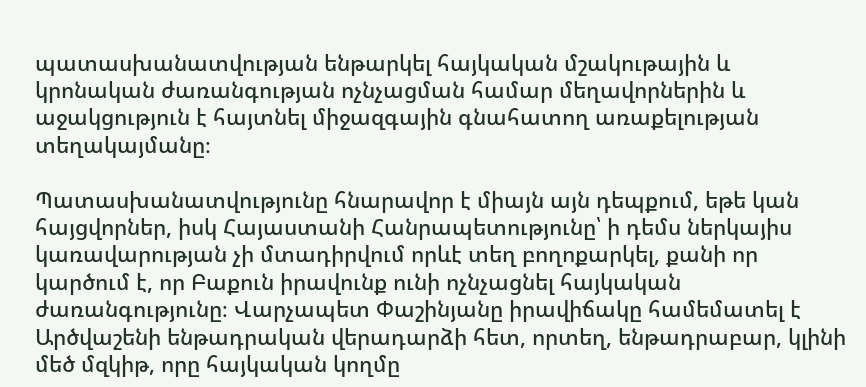պատասխանատվության ենթարկել հայկական մշակութային և կրոնական ժառանգության ոչնչացման համար մեղավորներին և աջակցություն է հայտնել միջազգային գնահատող առաքելության տեղակայմանը։

Պատասխանատվությունը հնարավոր է միայն այն դեպքում, եթե կան հայցվորներ, իսկ Հայաստանի Հանրապետությունը՝ ի դեմս ներկայիս կառավարության չի մտադիրվում որևէ տեղ բողոքարկել, քանի որ կարծում է, որ Բաքուն իրավունք ունի ոչնչացնել հայկական ժառանգությունը։ Վարչապետ Փաշինյանը իրավիճակը համեմատել է Արծվաշենի ենթադրական վերադարձի հետ, որտեղ, ենթադրաբար, կլինի մեծ մզկիթ, որը հայկական կողմը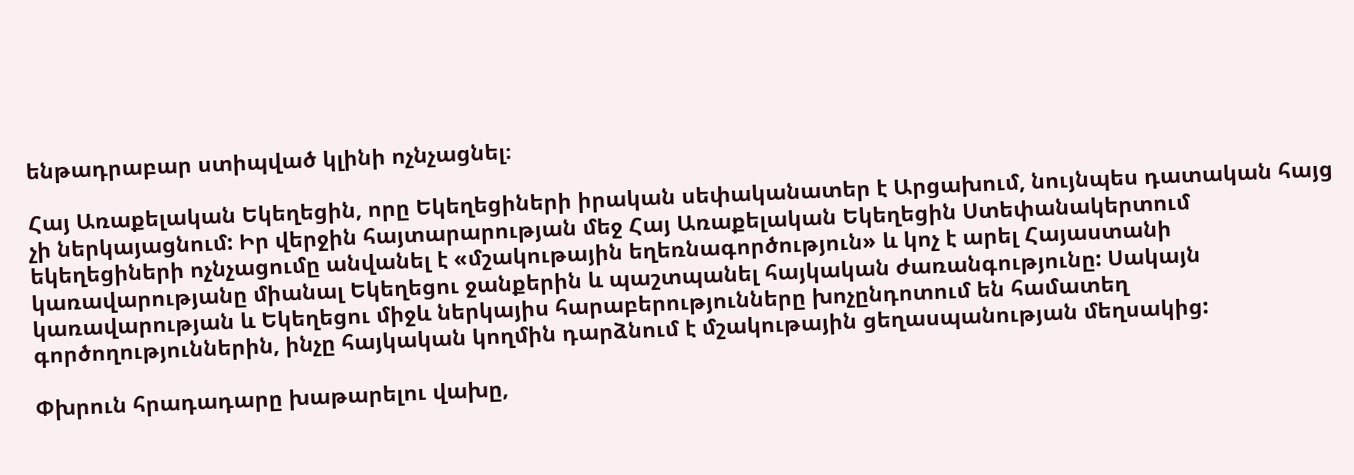ենթադրաբար ստիպված կլինի ոչնչացնել։

Հայ Առաքելական Եկեղեցին, որը Եկեղեցիների իրական սեփականատեր է Արցախում, նույնպես դատական հայց չի ներկայացնում: Իր վերջին հայտարարության մեջ Հայ Առաքելական Եկեղեցին Ստեփանակերտում եկեղեցիների ոչնչացումը անվանել է «մշակութային եղեռնագործություն» և կոչ է արել Հայաստանի կառավարությանը միանալ Եկեղեցու ջանքերին և պաշտպանել հայկական ժառանգությունը: Սակայն կառավարության և Եկեղեցու միջև ներկայիս հարաբերությունները խոչընդոտում են համատեղ գործողություններին, ինչը հայկական կողմին դարձնում է մշակութային ցեղասպանության մեղսակից:

Փխրուն հրադադարը խաթարելու վախը,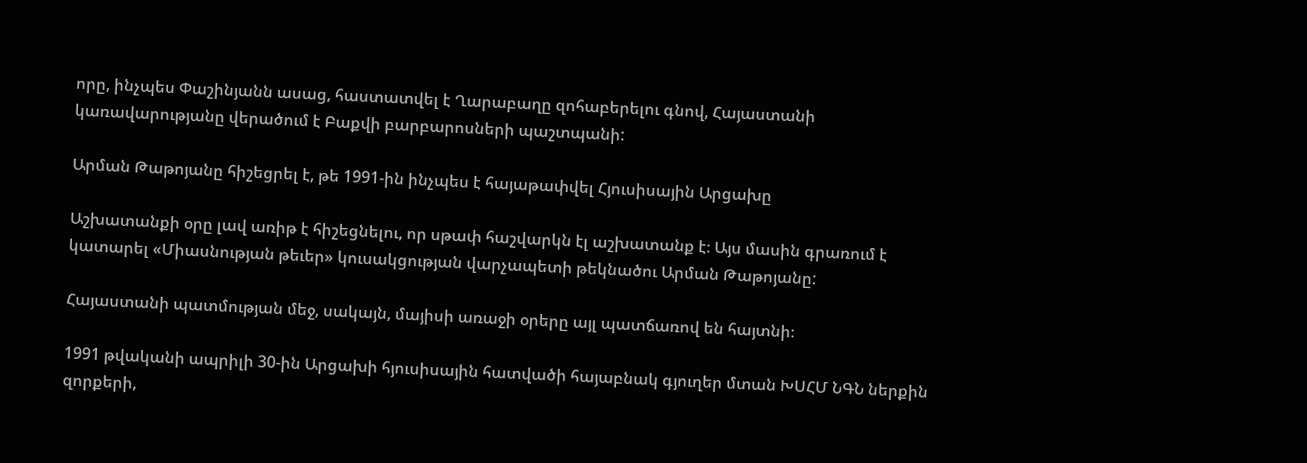որը, ինչպես Փաշինյանն ասաց, հաստատվել է Ղարաբաղը զոհաբերելու գնով, Հայաստանի կառավարությանը վերածում է Բաքվի բարբարոսների պաշտպանի:

Արման Թաթոյանը հիշեցրել է, թե 1991-ին ինչպես է հայաթափվել Հյուսիսային Արցախը

Աշխատանքի օրը լավ առիթ է հիշեցնելու, որ սթափ հաշվարկն էլ աշխատանք է։ Այս մասին գրառում է կատարել «Միասնության թեւեր» կուսակցության վարչապետի թեկնածու Արման Թաթոյանը:

Հայաստանի պատմության մեջ, սակայն, մայիսի առաջի օրերը այլ պատճառով են հայտնի։

1991 թվականի ապրիլի 30-ին Արցախի հյուսիսային հատվածի հայաբնակ գյուղեր մտան ԽՍՀՄ ՆԳՆ ներքին զորքերի,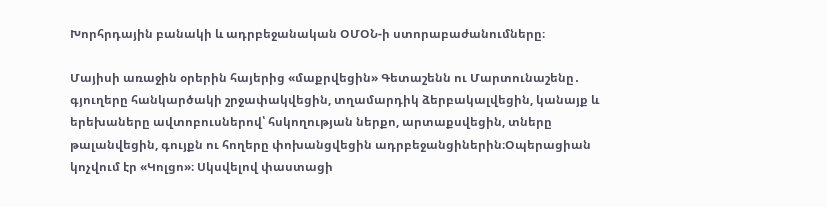Խորհրդային բանակի և ադրբեջանական ՕՄՕՆ-ի ստորաբաժանումները։

Մայիսի առաջին օրերին հայերից «մաքրվեցին» Գետաշենն ու Մարտունաշենը․ գյուղերը հանկարծակի շրջափակվեցին, տղամարդիկ ձերբակալվեցին, կանայք և երեխաները ավտոբուսներով՝ հսկողության ներքո, արտաքսվեցին, տները թալանվեցին, գույքն ու հողերը փոխանցվեցին ադրբեջանցիներին։Օպերացիան կոչվում էր «Կոլցո»։ Սկսվելով փաստացի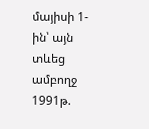մայիսի 1-ին՝ այն տևեց ամբողջ 1991թ.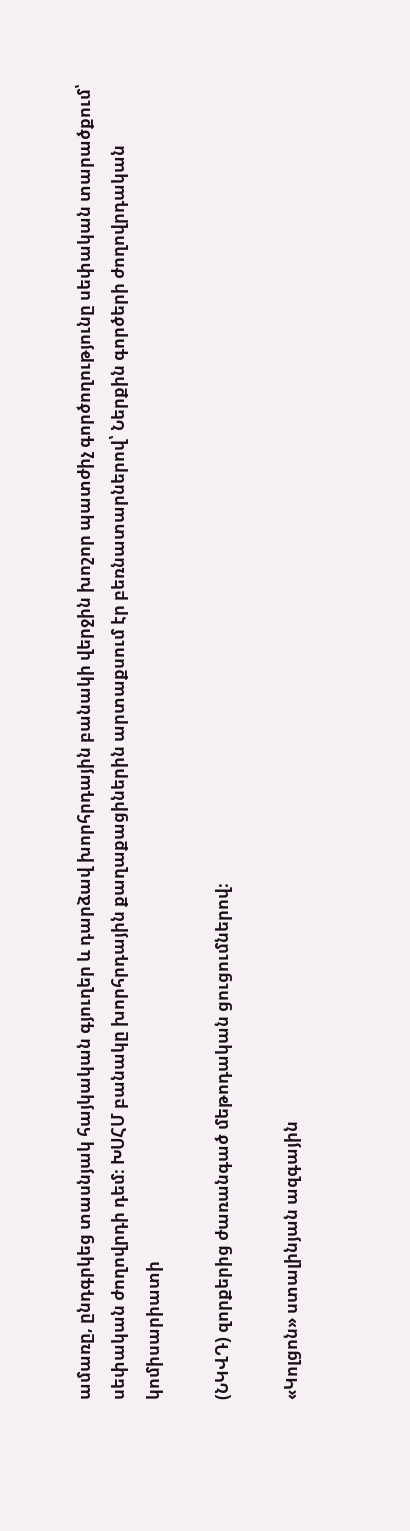ամառը, ընդգրկեց տասնյակ հայկական գյուղեր և դարձավ խորհրդային բանակի վերջին խոշոր պատժիչ գործողությունը սեփական տարածքում՝ սեփական ժողովրդի դեմ։ ԽՍՀՄ բանակը խորհրդային քաղաքացիներին արտաքսում էր բեռնատարներով՝ Ներքին գործերի ժողովրդական կոմիսարիատի

(ՆԿՎԴ) զորքերից ժառանգած մեթոդական ցուցումներով։

«Կոլցոն» ստալինյան ազգային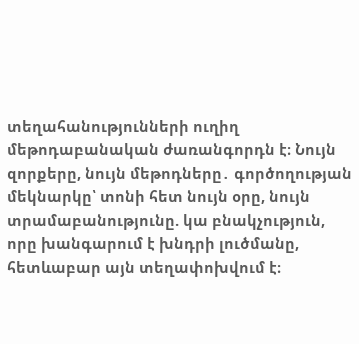տեղահանությունների ուղիղ մեթոդաբանական ժառանգորդն է։ Նույն զորքերը, նույն մեթոդները․ գործողության մեկնարկը՝ տոնի հետ նույն օրը, նույն տրամաբանությունը. կա բնակչություն, որը խանգարում է խնդրի լուծմանը, հետևաբար այն տեղափոխվում է։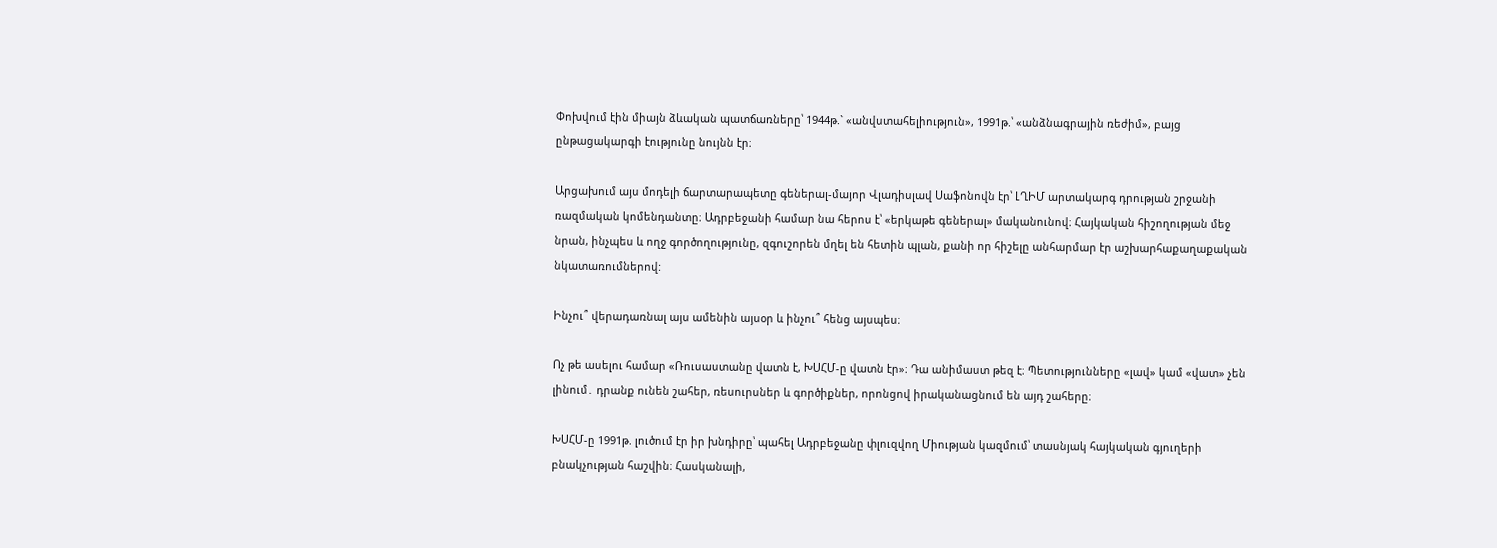Փոխվում էին միայն ձևական պատճառները՝ 1944թ.` «անվստահելիություն», 1991թ.՝ «անձնագրային ռեժիմ», բայց ընթացակարգի էությունը նույնն էր։

Արցախում այս մոդելի ճարտարապետը գեներալ-մայոր Վլադիսլավ Սաֆոնովն էր՝ ԼՂԻՄ արտակարգ դրության շրջանի ռազմական կոմենդանտը։ Ադրբեջանի համար նա հերոս է՝ «երկաթե գեներալ» մականունով։ Հայկական հիշողության մեջ նրան, ինչպես և ողջ գործողությունը, զգուշորեն մղել են հետին պլան, քանի որ հիշելը անհարմար էր աշխարհաքաղաքական նկատառումներով:

Ինչու՞ վերադառնալ այս ամենին այսօր և ինչու՞ հենց այսպես։

Ոչ թե ասելու համար «Ռուսաստանը վատն է, ԽՍՀՄ-ը վատն էր»։ Դա անիմաստ թեզ է։ Պետությունները «լավ» կամ «վատ» չեն լինում․ դրանք ունեն շահեր, ռեսուրսներ և գործիքներ, որոնցով իրականացնում են այդ շահերը։

ԽՍՀՄ-ը 1991թ. լուծում էր իր խնդիրը՝ պահել Ադրբեջանը փլուզվող Միության կազմում՝ տասնյակ հայկական գյուղերի բնակչության հաշվին։ Հասկանալի,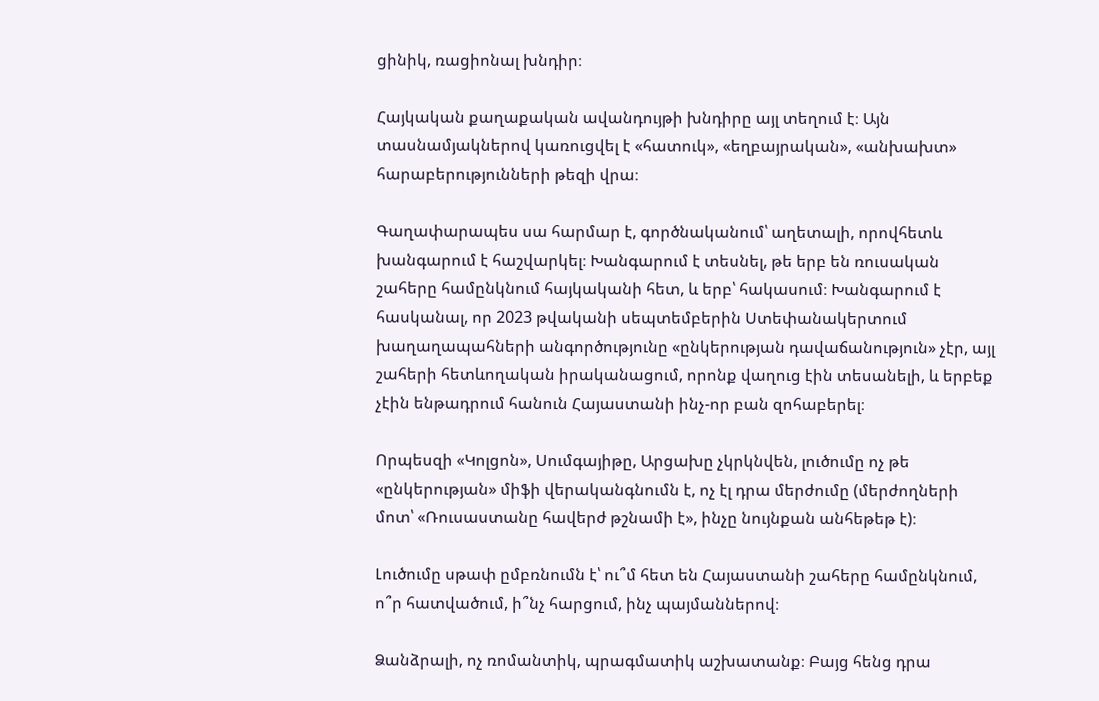ցինիկ, ռացիոնալ խնդիր։

Հայկական քաղաքական ավանդույթի խնդիրը այլ տեղում է։ Այն տասնամյակներով կառուցվել է «հատուկ», «եղբայրական», «անխախտ» հարաբերությունների թեզի վրա։

Գաղափարապես սա հարմար է, գործնականում՝ աղետալի, որովհետև խանգարում է հաշվարկել։ Խանգարում է տեսնել, թե երբ են ռուսական շահերը համընկնում հայկականի հետ, և երբ՝ հակասում։ Խանգարում է հասկանալ, որ 2023 թվականի սեպտեմբերին Ստեփանակերտում խաղաղապահների անգործությունը «ընկերության դավաճանություն» չէր, այլ շահերի հետևողական իրականացում, որոնք վաղուց էին տեսանելի, և երբեք չէին ենթադրում հանուն Հայաստանի ինչ-որ բան զոհաբերել։

Որպեսզի «Կոլցոն», Սումգայիթը, Արցախը չկրկնվեն, լուծումը ոչ թե «ընկերության» միֆի վերականգնումն է, ոչ էլ դրա մերժումը (մերժողների մոտ՝ «Ռուսաստանը հավերժ թշնամի է», ինչը նույնքան անհեթեթ է)։

Լուծումը սթափ ըմբռնումն է՝ ու՞մ հետ են Հայաստանի շահերը համընկնում, ո՞ր հատվածում, ի՞նչ հարցում, ինչ պայմաններով։

Ձանձրալի, ոչ ռոմանտիկ, պրագմատիկ աշխատանք։ Բայց հենց դրա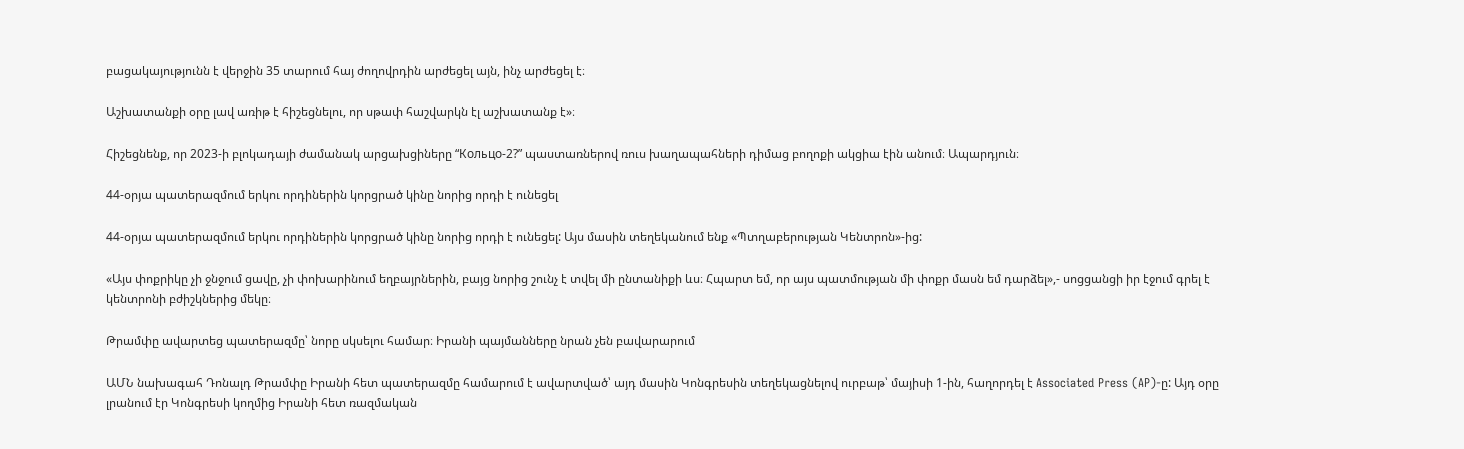բացակայությունն է վերջին 35 տարում հայ ժողովրդին արժեցել այն, ինչ արժեցել է։

Աշխատանքի օրը լավ առիթ է հիշեցնելու, որ սթափ հաշվարկն էլ աշխատանք է»։

Հիշեցնենք, որ 2023-ի բլոկադայի ժամանակ արցախցիները “Кольцо-2?” պաստառներով ռուս խաղապահների դիմաց բողոքի ակցիա էին անում։ Ապարդյուն։

44-օրյա պատերազմում երկու որդիներին կորցրած կինը նորից որդի է ունեցել

44-օրյա պատերազմում երկու որդիներին կորցրած կինը նորից որդի է ունեցել: Այս մասին տեղեկանում ենք «Պտղաբերության Կենտրոն»-ից:

«Այս փոքրիկը չի ջնջում ցավը, չի փոխարինում եղբայրներին, բայց նորից շունչ է տվել մի ընտանիքի ևս։ Հպարտ եմ, որ այս պատմության մի փոքր մասն եմ դարձել»,- սոցցանցի իր էջում գրել է կենտրոնի բժիշկներից մեկը։

Թրամփը ավարտեց պատերազմը՝ նորը սկսելու համար։ Իրանի պայմանները նրան չեն բավարարում

ԱՄՆ նախագահ Դոնալդ Թրամփը Իրանի հետ պատերազմը համարում է ավարտված՝ այդ մասին Կոնգրեսին տեղեկացնելով ուրբաթ՝ մայիսի 1-ին, հաղորդել է Associated Press (AP)-ը: Այդ օրը լրանում էր Կոնգրեսի կողմից Իրանի հետ ռազմական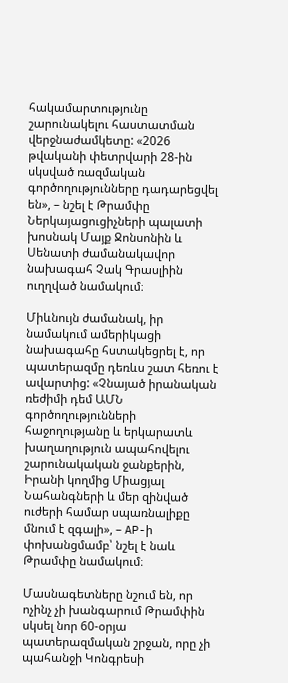հակամարտությունը շարունակելու հաստատման վերջնաժամկետը: «2026 թվականի փետրվարի 28-ին սկսված ռազմական գործողությունները դադարեցվել են», – նշել է Թրամփը Ներկայացուցիչների պալատի խոսնակ Մայք Ջոնսոնին և Սենատի ժամանակավոր նախագահ Չակ Գրասլիին ուղղված նամակում։

Միևնույն ժամանակ, իր նամակում ամերիկացի նախագահը հստակեցրել է, որ պատերազմը դեռևս շատ հեռու է ավարտից: «Չնայած իրանական ռեժիմի դեմ ԱՄՆ գործողությունների հաջողությանը և երկարատև խաղաղություն ապահովելու շարունակական ջանքերին, Իրանի կողմից Միացյալ Նահանգների և մեր զինված ուժերի համար սպառնալիքը մնում է զգալի», – AP-ի փոխանցմամբ՝ նշել է նաև Թրամփը նամակում։

Մասնագետները նշում են, որ ոչինչ չի խանգարում Թրամփին սկսել նոր 60-օրյա պատերազմական շրջան, որը չի պահանջի Կոնգրեսի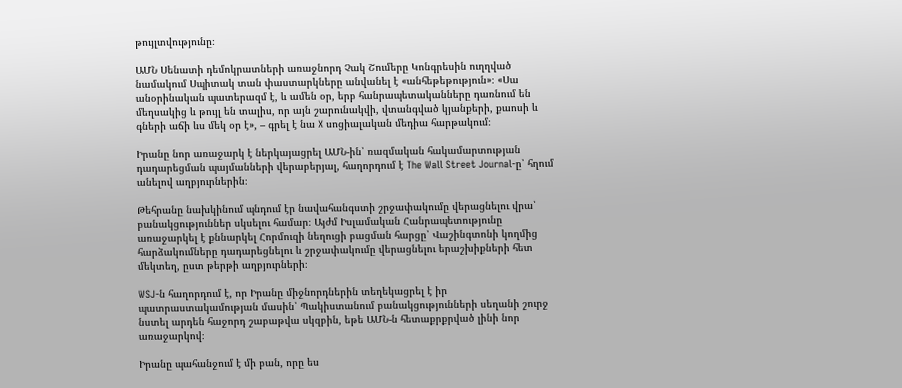թույլտվությունը։

ԱՄՆ Սենատի դեմոկրատների առաջնորդ Չակ Շումերը Կոնգրեսին ուղղված նամակում Սպիտակ տան փաստարկները անվանել է «անհեթեթություն»։ «Սա անօրինական պատերազմ է, և ամեն օր, երբ հանրապետականները դառնում են մեղսակից և թույլ են տալիս, որ այն շարունակվի, վտանգված կյանքերի, քաոսի և գների աճի ևս մեկ օր է», – գրել է նա X սոցիալական մեդիա հարթակում։

Իրանը նոր առաջարկ է ներկայացրել ԱՄՆ-ին՝ ռազմական հակամարտության դադարեցման պայմանների վերաբերյալ, հաղորդում է The Wall Street Journal-ը՝ հղում անելով աղբյուրներին։

Թեհրանը նախկինում պնդում էր նավահանգստի շրջափակումը վերացնելու վրա՝ բանակցություններ սկսելու համար։ Այժմ Իսլամական Հանրապետությունը առաջարկել է քննարկել Հորմուզի նեղուցի բացման հարցը՝ Վաշինգտոնի կողմից հարձակումները դադարեցնելու և շրջափակումը վերացնելու երաշխիքների հետ մեկտեղ, ըստ թերթի աղբյուրների։

WSJ-ն հաղորդում է, որ Իրանը միջնորդներին տեղեկացրել է իր պատրաստակամության մասին՝ Պակիստանում բանակցությունների սեղանի շուրջ նստել արդեն հաջորդ շաբաթվա սկզբին, եթե ԱՄՆ-ն հետաքրքրված լինի նոր առաջարկով։

Իրանը պահանջում է մի բան, որը ես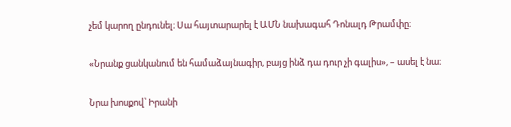չեմ կարող ընդունել։ Սա հայտարարել է ԱՄՆ նախագահ Դոնալդ Թրամփը։

«Նրանք ցանկանում են համաձայնագիր, բայց ինձ դա դուր չի գալիս», – ասել է նա։

Նրա խոսքով՝ Իրանի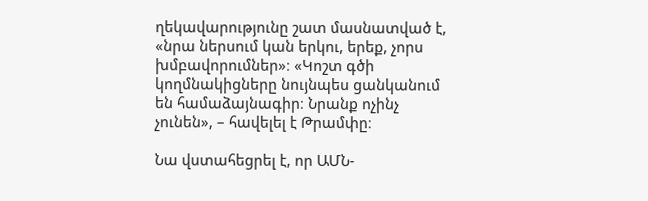ղեկավարությունը շատ մասնատված է, «նրա ներսում կան երկու, երեք, չորս խմբավորումներ»։ «Կոշտ գծի կողմնակիցները նույնպես ցանկանում են համաձայնագիր։ Նրանք ոչինչ չունեն», – հավելել է Թրամփը։

Նա վստահեցրել է, որ ԱՄՆ-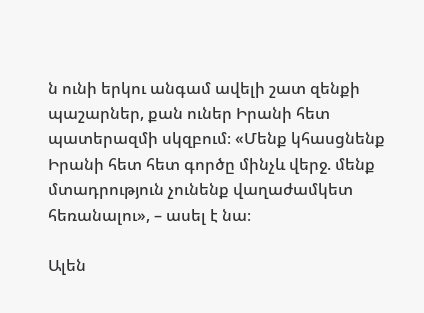ն ունի երկու անգամ ավելի շատ զենքի պաշարներ, քան ուներ Իրանի հետ պատերազմի սկզբում։ «Մենք կհասցնենք Իրանի հետ հետ գործը մինչև վերջ. մենք մտադրություն չունենք վաղաժամկետ հեռանալու», – ասել է նա։

Ալեն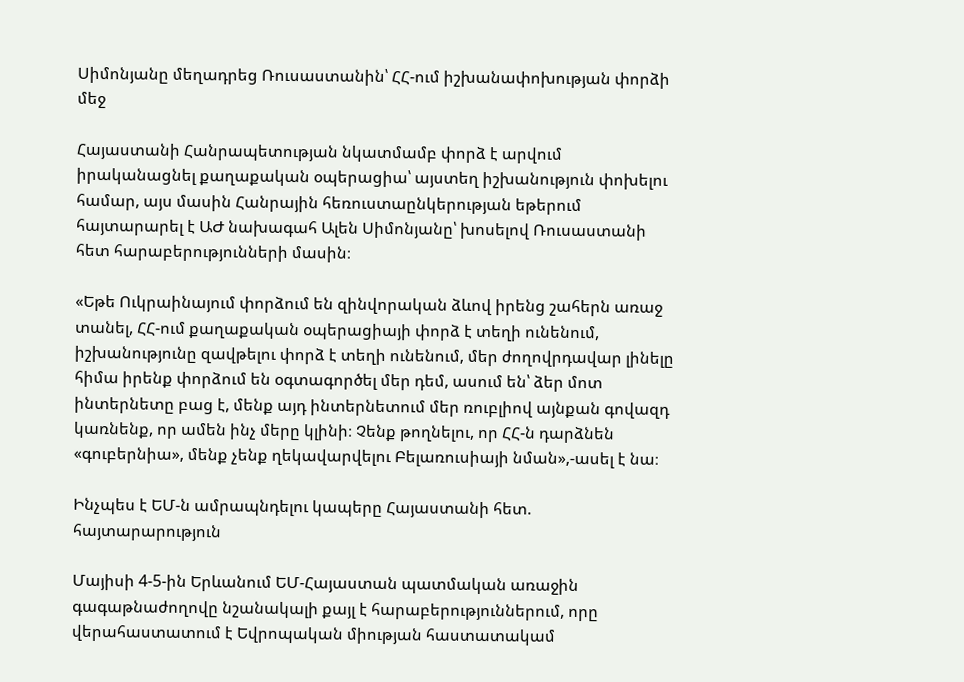Սիմոնյանը մեղադրեց Ռուսաստանին՝ ՀՀ-ում իշխանափոխության փորձի մեջ

Հայաստանի Հանրապետության նկատմամբ փորձ է արվում իրականացնել քաղաքական օպերացիա՝ այստեղ իշխանություն փոխելու համար, այս մասին Հանրային հեռուստաընկերության եթերում հայտարարել է ԱԺ նախագահ Ալեն Սիմոնյանը՝ խոսելով Ռուսաստանի հետ հարաբերությունների մասին։

«Եթե Ուկրաինայում փորձում են զինվորական ձևով իրենց շահերն առաջ տանել, ՀՀ-ում քաղաքական օպերացիայի փորձ է տեղի ունենում, իշխանությունը զավթելու փորձ է տեղի ունենում, մեր ժողովրդավար լինելը հիմա իրենք փորձում են օգտագործել մեր դեմ, ասում են՝ ձեր մոտ ինտերնետը բաց է, մենք այդ ինտերնետում մեր ռուբլիով այնքան գովազդ կառնենք, որ ամեն ինչ մերը կլինի։ Չենք թողնելու, որ ՀՀ-ն դարձնեն «գուբերնիա», մենք չենք ղեկավարվելու Բելառուսիայի նման»,-ասել է նա։

Ինչպես է ԵՄ-ն ամրապնդելու կապերը Հայաստանի հետ. հայտարարություն

Մայիսի 4-5-ին Երևանում ԵՄ-Հայաստան պատմական առաջին գագաթնաժողովը նշանակալի քայլ է հարաբերություններում, որը վերահաստատում է Եվրոպական միության հաստատակամ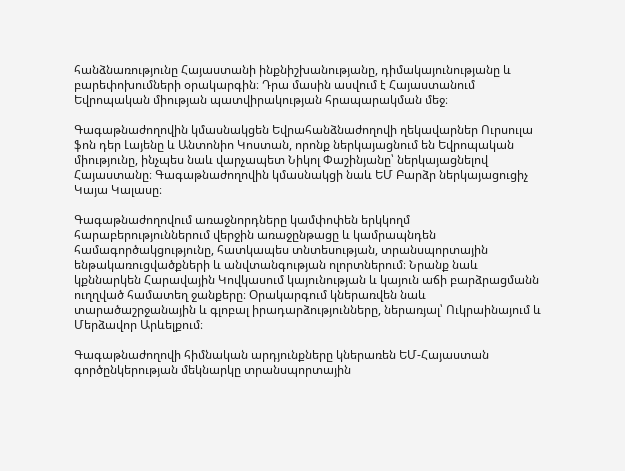հանձնառությունը Հայաստանի ինքնիշխանությանը, դիմակայունությանը և բարեփոխումների օրակարգին։ Դրա մասին ասվում է Հայաստանում Եվրոպական միության պատվիրակության հրապարակման մեջ։

Գագաթնաժողովին կմասնակցեն Եվրահանձնաժողովի ղեկավարներ Ուրսուլա ֆոն դեր Լայենը և Անտոնիո Կոստան, որոնք ներկայացնում են Եվրոպական միությունը, ինչպես նաև վարչապետ Նիկոլ Փաշինյանը՝ ներկայացնելով Հայաստանը։ Գագաթնաժողովին կմասնակցի նաև ԵՄ Բարձր ներկայացուցիչ Կայա Կալասը։

Գագաթնաժողովում առաջնորդները կամփոփեն երկկողմ հարաբերություններում վերջին առաջընթացը և կամրապնդեն համագործակցությունը, հատկապես տնտեսության, տրանսպորտային ենթակառուցվածքների և անվտանգության ոլորտներում։ Նրանք նաև կքննարկեն Հարավային Կովկասում կայունության և կայուն աճի բարձրացմանն ուղղված համատեղ ջանքերը։ Օրակարգում կներառվեն նաև տարածաշրջանային և գլոբալ իրադարձությունները, ներառյալ՝ Ուկրաինայում և Մերձավոր Արևելքում։

Գագաթնաժողովի հիմնական արդյունքները կներառեն ԵՄ-Հայաստան գործընկերության մեկնարկը տրանսպորտային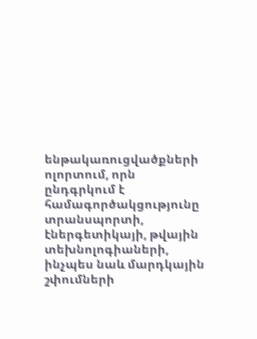ենթակառուցվածքների ոլորտում, որն ընդգրկում է համագործակցությունը տրանսպորտի, էներգետիկայի, թվային տեխնոլոգիաների, ինչպես նաև մարդկային շփումների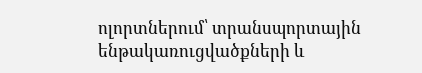ոլորտներում՝ տրանսպորտային ենթակառուցվածքների և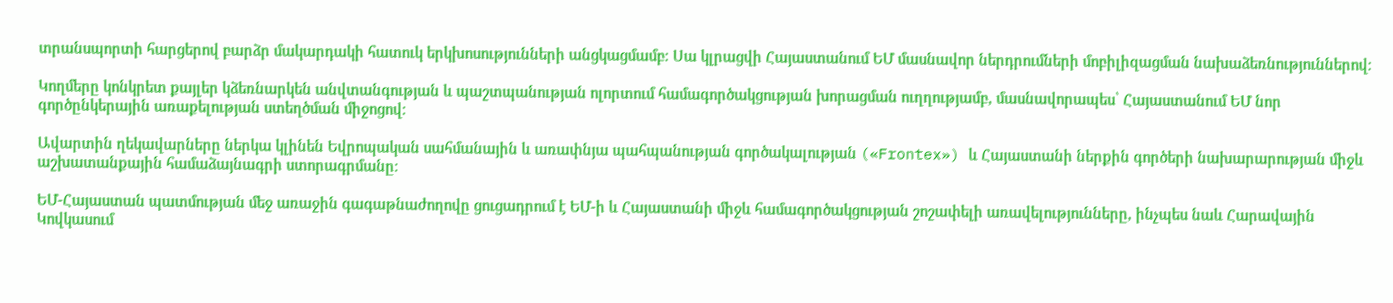տրանսպորտի հարցերով բարձր մակարդակի հատուկ երկխոսությունների անցկացմամբ։ Սա կլրացվի Հայաստանում ԵՄ մասնավոր ներդրումների մոբիլիզացման նախաձեռնություններով։

Կողմերը կոնկրետ քայլեր կձեռնարկեն անվտանգության և պաշտպանության ոլորտում համագործակցության խորացման ուղղությամբ, մասնավորապես՝ Հայաստանում ԵՄ նոր գործընկերային առաքելության ստեղծման միջոցով։

Ավարտին ղեկավարները ներկա կլինեն Եվրոպական սահմանային և առափնյա պահպանության գործակալության («Frontex») և Հայաստանի ներքին գործերի նախարարության միջև աշխատանքային համաձայնագրի ստորագրմանը։

ԵՄ-Հայաստան պատմության մեջ առաջին գագաթնաժողովը ցուցադրում է ԵՄ-ի և Հայաստանի միջև համագործակցության շոշափելի առավելությունները, ինչպես նաև Հարավային Կովկասում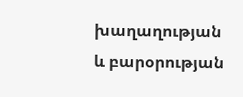խաղաղության և բարօրության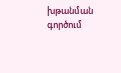խթանման գործում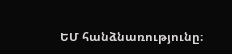ԵՄ հանձնառությունը։